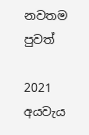නවතම පුවත්

2021 අයවැය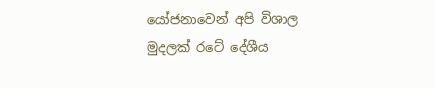යෝජනාවෙන් අපි විශාල මුදලක් රටේ දේශීය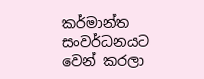කර්මාන්ත සංවර්ධනයට වෙන් කරලා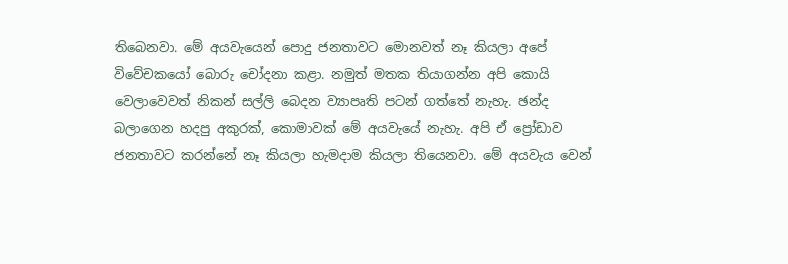තිබෙනවා. මේ අයවැයෙන් පොදු ජනතාවට මොනවත් නෑ කියලා අපේ විවේචකයෝ බොරු චෝදනා කළා. නමුත් මතක තියාගන්න අපි කොයි වෙලාවෙවත් නිකන් සල්ලි බෙදන ව්‍යාපෘති පටන් ගත්තේ නැහැ. ඡන්ද බලාගෙන හදපු අකුරක්, කොමාවක් මේ අයවැයේ නැහැ. අපි ඒ ප්‍රෝඩාව ජනතාවට කරන්නේ නෑ කියලා හැමදාම කියලා තියෙනවා. මේ අයවැය වෙන්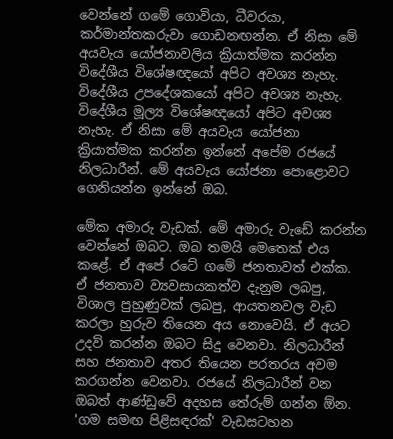වෙන්නේ ගමේ ගොවියා, ධීවරයා, කර්මාන්තකරුවා ගොඩනඟන්න. ඒ නිසා මේ අයවැය යෝජනාවලිය ක්‍රියාත්මක කරන්න විදේශීය විශේෂඥයෝ අපිට අවශ්‍ය නැහැ. විදේශීය උපදේශකයෝ අපිට අවශ්‍ය නැහැ. විදේශීය මූල්‍ය විශේෂඥයෝ අපිට අවශ්‍ය නැහැ. ඒ නිසා මේ අයවැය යෝජනා ක්‍රියාත්මක කරන්න ඉන්නේ අපේම රජයේ නිලධාරීන්. මේ අයවැය යෝජනා පොළොවට ගෙනියන්න ඉන්නේ ඔබ.

මේක අමාරු වැඩක්. මේ අමාරු වැඩේ කරන්න වෙන්නේ ඔබට. ඔබ තමයි මෙතෙක් එය කළේ. ඒ අපේ රටේ ගමේ ජනතාවත් එක්ක. ඒ ජනතාව ව්‍යවසායකත්ව දැනුම ලබපු, විශාල පුහුණුවක් ලබපු, ආයතනවල වැඩ කරලා හුරුව තියෙන අය නොවෙයි. ඒ අයට උදව් කරන්න ඔබට සිදු වෙනවා. නිලධාරීන් සහ ජනතාව අතර තියෙන පරතරය අවම කරගන්න වෙනවා. රජයේ නිලධාරීන් වන ඔබත් ආණ්ඩුවේ අදහස තේරුම් ගන්න ඕන. 'ගම සමඟ පිළිසඳරක්' වැඩසටහන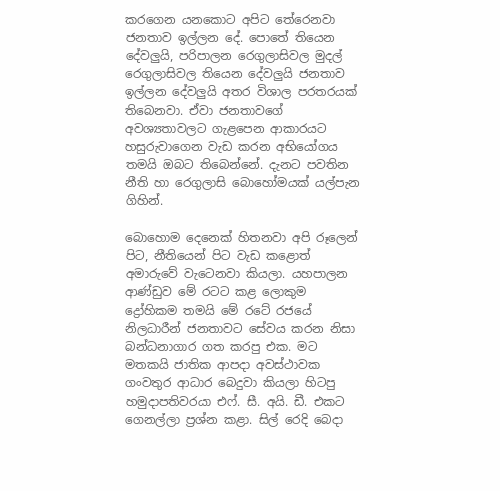කරගෙන යනකොට අපිට තේරෙනවා ජනතාව ඉල්ලන දේ. පොතේ තියෙන දේවලුයි, පරිපාලන රෙගුලාසිවල මුදල් රෙගුලාසිවල තියෙන දේවලුයි ජනතාව ඉල්ලන දේවලුයි අතර විශාල පරතරයක් තිබෙනවා. ඒවා ජනතාවගේ අවශ්‍යතාවලට ගැළපෙන ආකාරයට හසුරුවාගෙන වැඩ කරන අභියෝගය තමයි ඔබට තිබෙන්නේ. දැනට පවතින නීති හා රෙගුලාසි බොහෝමයක් යල්පැන ගිහින්.

බොහොම දෙනෙක් හිතනවා අපි රූලෙන් පිට, නීතියෙන් පිට වැඩ කළොත් අමාරුවේ වැටෙනවා කියලා. යහපාලන ආණ්ඩුව මේ රටට කළ ලොකුම ද්‍රෝහිකම තමයි මේ රටේ රජයේ නිලධාරීන් ජනතාවට සේවය කරන නිසා බන්ධනාගාර ගත කරපු එක. මට මතකයි ජාතික ආපදා අවස්ථාවක ගංවතුර ආධාර බෙදුවා කියලා හිටපු හමුදාපතිවරයා එෆ්. සී. අයි. ඩී. එකට ගෙනල්ලා ප්‍රශ්න කළා. සිල් රෙදි බෙදා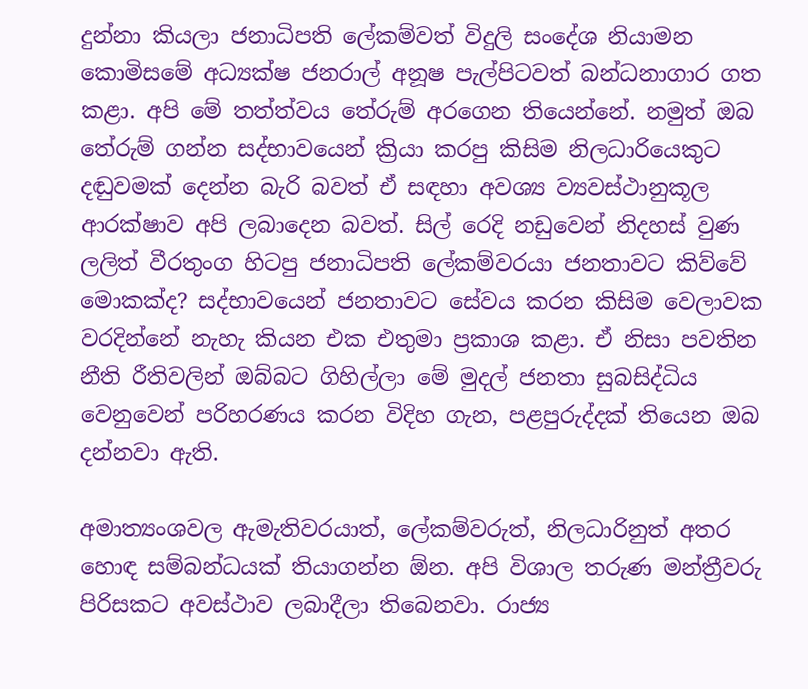දුන්නා කියලා ජනාධිපති ලේකම්වත් විදුලි සංදේශ නියාමන කොමිසමේ අධ්‍යක්ෂ ජනරාල් අනූෂ පැල්පිටවත් බන්ධනාගාර ගත කළා. අපි මේ තත්ත්වය තේරුම් අරගෙන තියෙන්නේ. නමුත් ඔබ තේරුම් ගන්න සද්භාවයෙන් ක්‍රියා කරපු කිසිම නිලධාරියෙකුට දඬුවමක් දෙන්න බැරි බවත් ඒ සඳහා අවශ්‍ය ව්‍යවස්ථානුකූල ආරක්ෂාව අපි ලබාදෙන බවත්. සිල් රෙදි නඩුවෙන් නිදහස් වුණ ලලිත් වීරතුංග හිටපු ජනාධිපති ලේකම්වරයා ජනතාවට කිව්වේ මොකක්ද? සද්භාවයෙන් ජනතාවට සේවය කරන කිසිම වෙලාවක වරදින්නේ නැහැ කියන එක එතුමා ප්‍රකාශ කළා. ඒ නිසා පවතින නීති රීතිවලින් ඔබ්බට ගිහිල්ලා මේ මුදල් ජනතා සුබසිද්ධිය වෙනුවෙන් පරිහරණය කරන විදිහ ගැන, පළපුරුද්දක් තියෙන ඔබ දන්නවා ඇති.

අමාත්‍යංශවල ඇමැතිවරයාත්, ලේකම්වරුත්, නිලධාරිනුත් අතර හොඳ සම්බන්ධයක් තියාගන්න ඕන. අපි විශාල තරුණ මන්ත්‍රීවරු පිරිසකට අවස්ථාව ලබාදීලා තිබෙනවා. රාජ්‍ය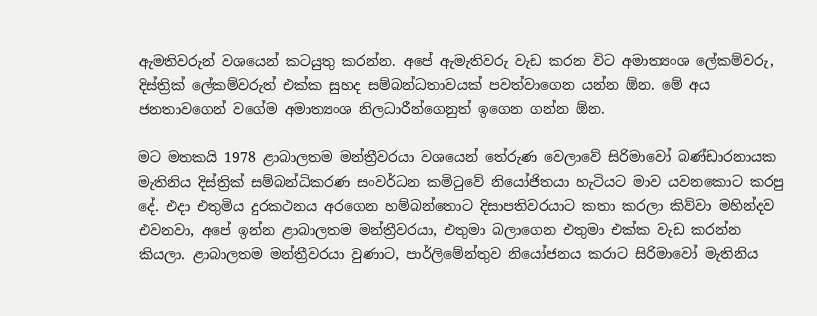ඇමතිවරුන් වශයෙන් කටයුතු කරන්න. අපේ ඇමැතිවරු වැඩ කරන විට අමාත්‍යංශ ලේකම්වරු, දිස්ත්‍රික් ලේකම්වරුත් එක්ක සුහද සම්බන්ධතාවයක් පවත්වාගෙන යන්න ඕන. මේ අය ජනතාවගෙන් වගේම අමාත්‍යංශ නිලධාරීන්ගෙනුත් ඉගෙන ගන්න ඕන.

මට මතකයි 1978 ළාබාලතම මන්ත්‍රීවරයා වශයෙන් තේරුණ වෙලාවේ සිරිමාවෝ බණ්ඩාරනායක මැතිනිය දිස්ත්‍රික් සම්බන්ධිකරණ සංවර්ධන කමිටුවේ නියෝජිතයා හැටියට මාව යවනකොට කරපු දේ. එදා එතුමිය දුරකථනය අරගෙන හම්බන්තොට දිසාපතිවරයාට කතා කරලා කිව්වා මහින්දව එවනවා, අපේ ඉන්න ළාබාලතම මන්ත්‍රීවරයා, එතුමා බලාගෙන එතුමා එක්ක වැඩ කරන්න කියලා. ළාබාලතම මන්ත්‍රීවරයා වුණාට, පාර්ලිමේන්තුව නියෝජනය කරාට සිරිමාවෝ මැතිනිය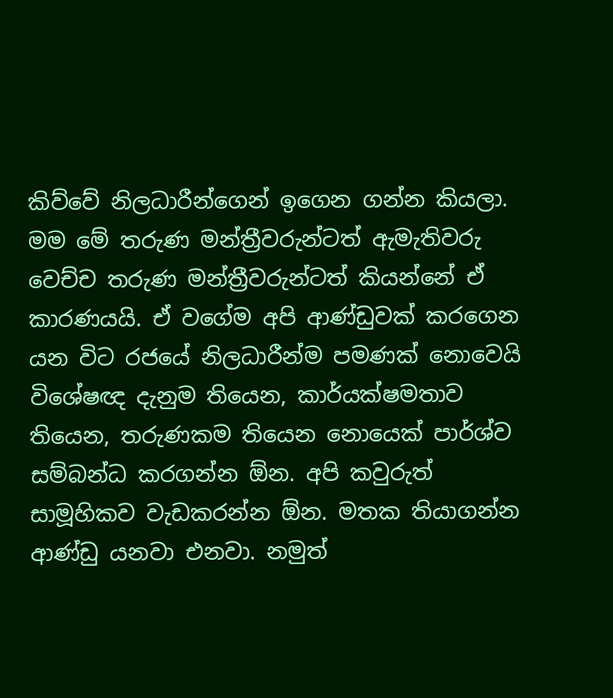කිව්වේ නිලධාරීන්ගෙන් ඉගෙන ගන්න කියලා. මම මේ තරුණ මන්ත්‍රීවරුන්ටත් ඇමැතිවරු වෙච්ච තරුණ මන්ත්‍රීවරුන්ටත් කියන්නේ ඒ කාරණයයි. ඒ වගේම අපි ආණ්ඩුවක් කරගෙන යන විට රජයේ නිලධාරීන්ම පමණක් නොවෙයි විශේෂඥ දැනුම තියෙන, කාර්යක්ෂමතාව තියෙන, තරුණකම තියෙන නොයෙක් පාර්ශ්ව සම්බන්ධ කරගන්න ඕන. අපි කවුරුත් සාමූහිකව වැඩකරන්න ඕන. මතක තියාගන්න ආණ්ඩු යනවා එනවා. නමුත්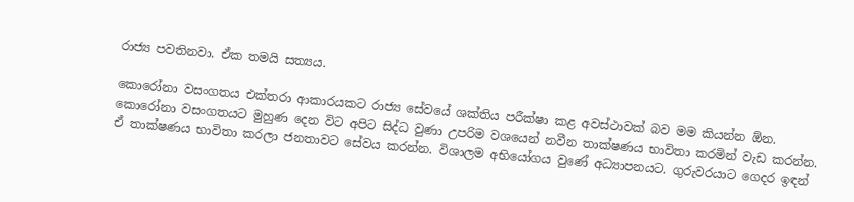රාජ්‍ය පවතිනවා. ඒක තමයි සත්‍යය.

කොරෝනා වසංගතය එක්තරා ආකාරයකට රාජ්‍ය සේවයේ ශක්තිය පරීක්ෂා කළ අවස්ථාවක් බව මම කියන්න ඕන. කොරෝනා වසංගතයට මුහුණ දෙන විට අපිට සිද්ධ වුණා උපරිම වශයෙන් නවීන තාක්ෂණය භාවිතා කරමින් වැඩ කරන්න. ඒ තාක්ෂණය භාවිතා කරලා ජනතාවට සේවය කරන්න. විශාලම අභියෝගය වුණේ අධ්‍යාපනයට. ගුරුවරයාට ගෙදර ඉඳන්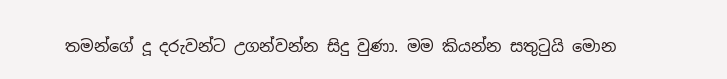තමන්ගේ දූ දරුවන්ට උගන්වන්න සිදු වුණා. මම කියන්න සතුටුයි මොන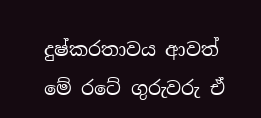දුෂ්කරතාවය ආවත් මේ රටේ ගුරුවරු ඒ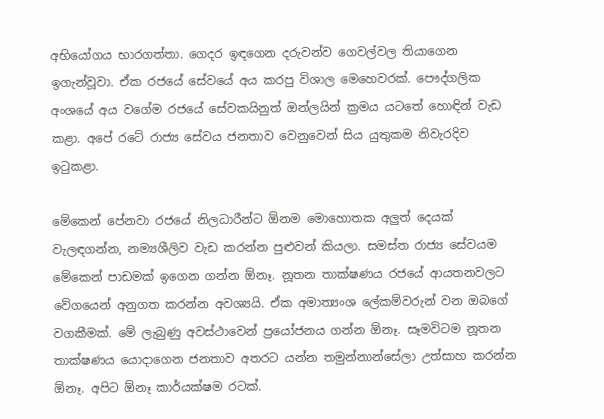අභියෝගය භාරගත්තා. ගෙදර ඉඳගෙන දරුවන්ව ගෙවල්වල තියාගෙන ඉගැන්වූවා. ඒක රජයේ සේවයේ අය කරපු විශාල මෙහෙවරක්. පෞද්ගලික අංශයේ අය වගේම රජයේ සේවකයිනුත් ඔන්ලයින් ක්‍රමය යටතේ හොඳින් වැඩ කළා. අපේ රටේ රාජ්‍ය සේවය ජනතාව වෙනුවෙන් සිය යුතුකම නිවැරදිව ඉටුකළා.

මේකෙන් පේනවා රජයේ නිලධාරීන්ට ඕනම මොහොතක අලුත් දෙයක් වැලඳගන්න, නම්‍යශීලිව වැඩ කරන්න පුළුවන් කියලා. සමස්ත රාජ්‍ය සේවයම මේකෙන් පාඩමක් ඉගෙන ගන්න ඕනෑ. නූතන තාක්ෂණය රජයේ ආයතනවලට වේගයෙන් අනුගත කරන්න අවශ්‍යයි. ඒක අමාත්‍යංශ ලේකම්වරුන් වන ඔබගේ වගකීමක්. මේ ලැබුණු අවස්ථාවෙන් ප්‍රයෝජනය ගන්න ඕනෑ. සෑමවිටම නූතන තාක්ෂණය යොදාගෙන ජනතාව අතරට යන්න තමුන්නාන්සේලා උත්සාහ කරන්න ඕනෑ. අපිට ඕනෑ කාර්යක්ෂම රටක්.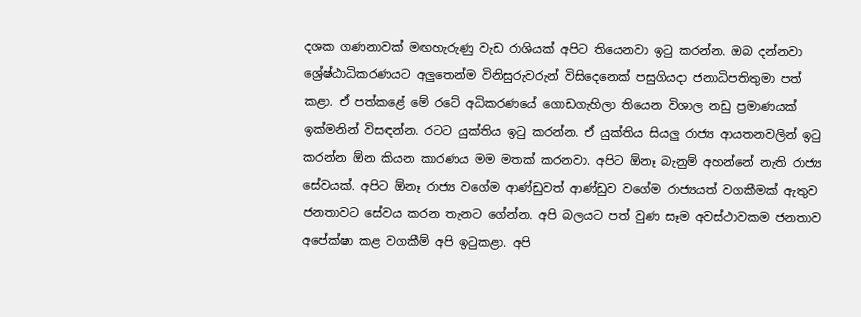දශක ගණනාවක් මඟහැරුණු වැඩ රාශියක් අපිට තියෙනවා ඉටු කරන්න. ඔබ දන්නවා ශ්‍රේෂ්ඨාධිකරණයට අලුතෙන්ම විනිසුරුවරුන් විසිදෙනෙක් පසුගියදා ජනාධිපතිතුමා පත් කළා. ඒ පත්කළේ මේ රටේ අධිකරණයේ ගොඩගැහිලා තියෙන විශාල නඩු ප්‍රමාණයක් ඉක්මනින් විසඳන්න. රටට යුක්තිය ඉටු කරන්න. ඒ යුක්තිය සියලු රාජ්‍ය ආයතනවලින් ඉටු කරන්න ඕන කියන කාරණය මම මතක් කරනවා. අපිට ඕනෑ බැනුම් අහන්නේ නැති රාජ්‍ය සේවයක්. අපිට ඕනෑ රාජ්‍ය වගේම ආණ්ඩුවත් ආණ්ඩුව වගේම රාජ්‍යයත් වගකීමක් ඇතුව ජනතාවට සේවය කරන තැනට ගේන්න. අපි බලයට පත් වුණ සෑම අවස්ථාවකම ජනතාව අපේක්ෂා කළ වගකීම් අපි ඉටුකළා. අපි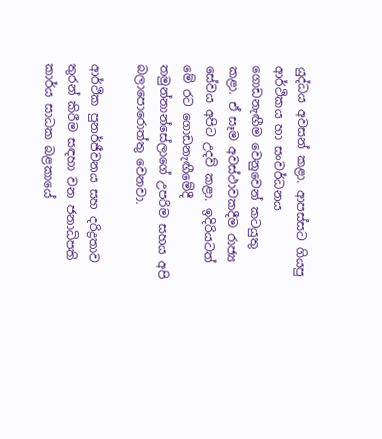යුද්ධය අවසන් කළා. ආපස්සට ගියපු ආර්ථිකය හා සංවර්ධනය ගොඩනැඟීම වෙනුවෙන් කටයුතු කළා. ඒ සෑම අවස්ථාවකදීම රාජ්‍ය සේවය අපිට උදව් කළා. ඉදිරියටත් මේ රට ගොඩනැඟීමේදී තමුන්නාන්සේලාගේ උපරිම සහය අපි බලාපොරොත්තු වෙනවා.

ආර්ථික පුනර්ජීවනය සහ දරිද්‍රතාව තුරන් කිරීම සඳහා වන ජනාධිපති කාර්ය සාධක බළකායේ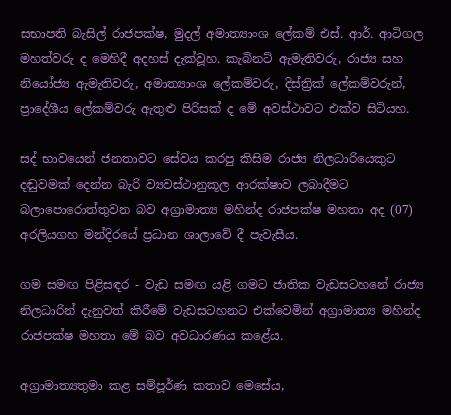සභාපති බැසිල් රාජපක්ෂ, මුදල් අමාත්‍යාංශ ලේකම් එස්. ආර්. ආටිගල මහත්වරු ද මෙහිදී අදහස් දැක්වූහ. කැබිනට් ඇමැතිවරු, රාජ්‍ය සහ නියෝජ්‍ය ඇමැතිවරු, අමාත්‍යාංශ ලේකම්වරු, දිස්ත්‍රික් ලේකම්වරුන්, ප්‍රාදේශීය ලේකම්වරු ඇතුළු පිරිසක් ද මේ අවස්ථාවට එක්ව සිටියහ.

සද් භාවයෙන් ජනතාවට සේවය කරපු කිසිම රාජ්‍ය නිලධාරියෙකුට දඬුවමක් දෙන්න බැරි ව්‍යවස්ථානුකූල ආරක්ෂාව ලබාදීමට බලාපොරොත්තුවන බව අග්‍රාමාත්‍ය මහින්ද රාජපක්ෂ මහතා අද (07) අරලියගහ මන්දිරයේ ප්‍රධාන ශාලාවේ දී පැවැසීය.

ගම සමඟ පිළිසඳර - වැඩ සමඟ යළි ගමට ජාතික වැඩසටහනේ රාජ්‍ය නිලධාරින් දැනුවත් කිරීමේ වැඩසටහනට එක්වෙමින් අග්‍රාමාත්‍ය මහින්ද රාජපක්ෂ මහතා මේ බව අවධාරණය කළේය.

අග්‍රාමාත්‍යතුමා කළ සම්පූර්ණ කතාව මෙසේය,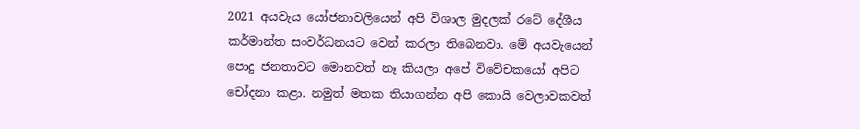2021 අයවැය යෝජනාවලියෙන් අපි විශාල මුදලක් රටේ දේශීය කර්මාන්ත සංවර්ධනයට වෙන් කරලා තිබෙනවා. මේ අයවැයෙන් පොදු ජනතාවට මොනවත් නෑ කියලා අපේ විවේචකයෝ අපිට චෝදනා කළා. නමුත් මතක තියාගන්න අපි කොයි වෙලාවකවත්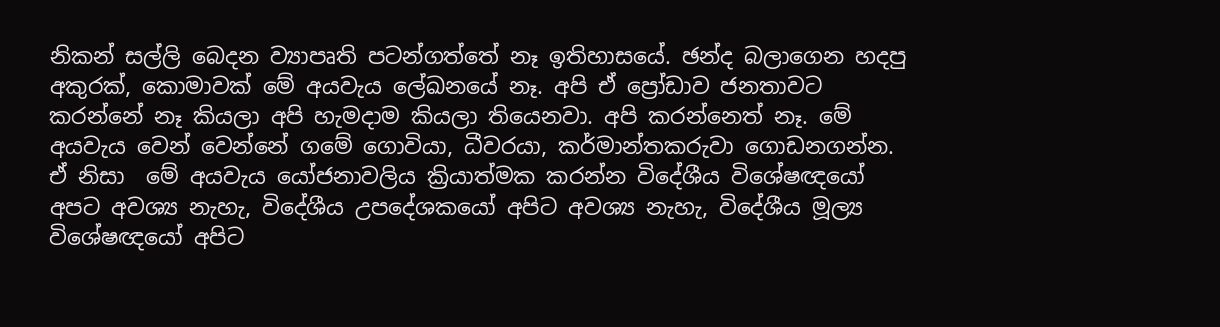නිකන් සල්ලි බෙදන ව්‍යාපෘති පටන්ගත්තේ නෑ ඉතිහාසයේ. ඡන්ද බලාගෙන හදපු අකුරක්, කොමාවක් මේ අයවැය ලේඛනයේ නෑ. අපි ඒ ප්‍රෝඩාව ජනතාවට කරන්නේ නෑ කියලා අපි හැමදාම කියලා තියෙනවා. අපි කරන්නෙත් නෑ. මේ අයවැය වෙන් වෙන්නේ ගමේ ගොවියා, ධීවරයා, කර්මාන්තකරුවා ගොඩනගන්න. ඒ නිසා  මේ අයවැය යෝජනාවලිය ක්‍රියාත්මක කරන්න විදේශීය විශේෂඥයෝ අපට අවශ්‍ය නැහැ, විදේශීය උපදේශකයෝ අපිට අවශ්‍ය නැහැ, විදේශීය මූල්‍ය විශේෂඥයෝ අපිට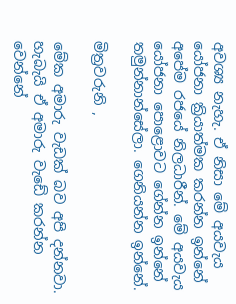අවශ්‍ය නැහැ. ඒ නිසා මේ අයවැය යෝජනා ක්‍රියාත්මක කරන්න ඉන්නේ අපේම රජයේ නිලධාරීන්. මේ අයවැය යෝජනා පොළොවට ගේන්න ඉන්නේ තමුන්නාන්සේලා. ගෙනියන්න ඉන්නේ.

මිත්‍රවරුනි ,

මේක අමාරු වැඩක් බව අපි දන්නවා. හැබැයි ඒ අමාරු වැඩේ කරන්න වෙන්නේ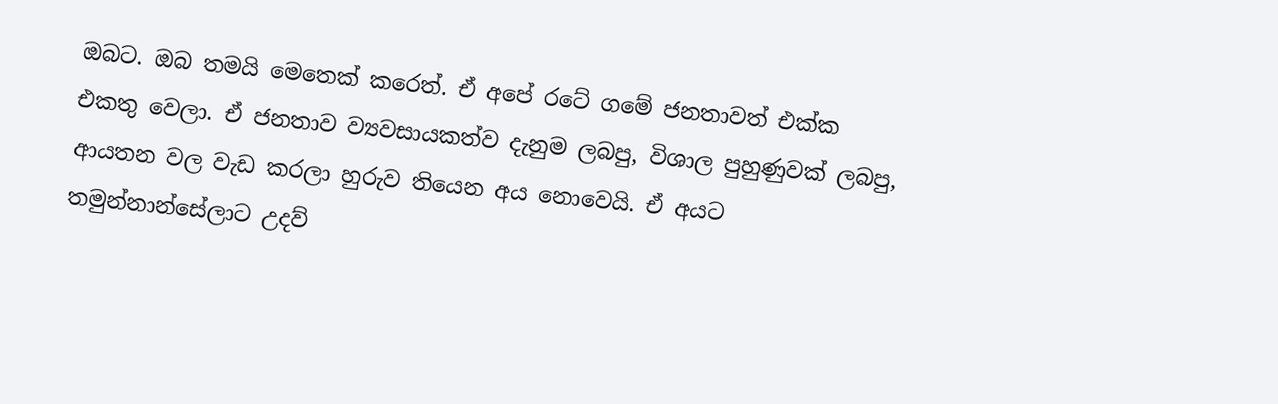ඔබට. ඔබ තමයි මෙතෙක් කරෙත්. ඒ අපේ රටේ ගමේ ජනතාවත් එක්ක එකතු වෙලා. ඒ ජනතාව ව්‍යවසායකත්ව දැනුම ලබපු, විශාල පුහුණුවක් ලබපු, ආයතන වල වැඩ කරලා හුරුව තියෙන අය නොවෙයි. ඒ අයට තමුන්නාන්සේලාට උදව්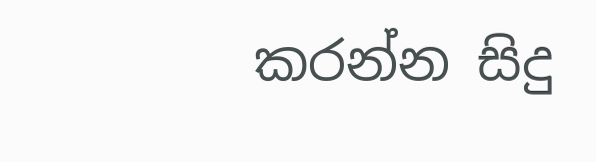කරන්න සිදු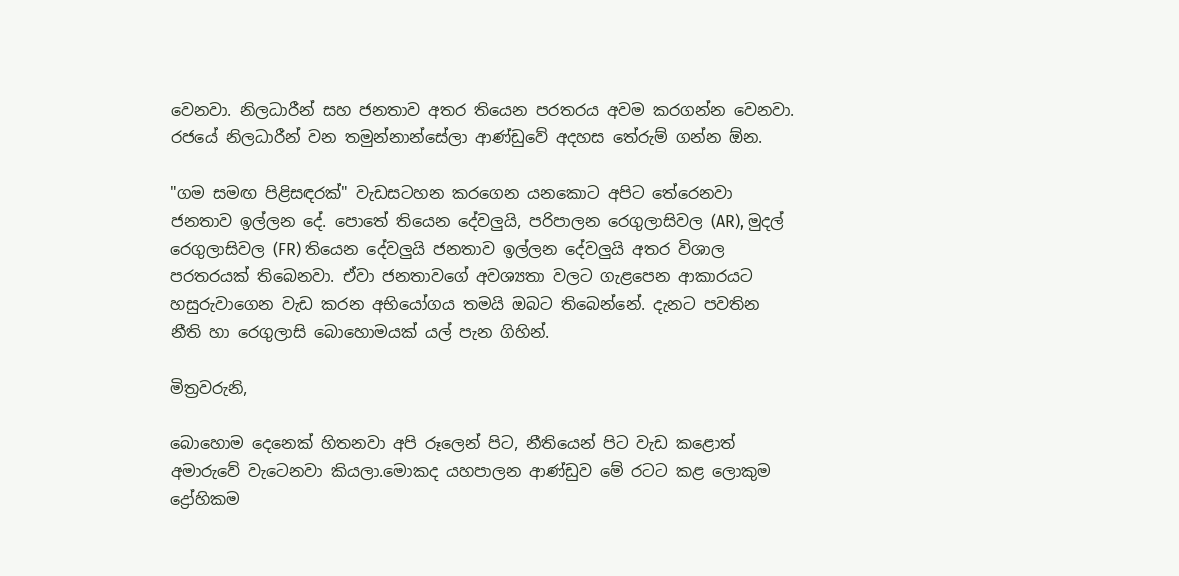වෙනවා. නිලධාරීන් සහ ජනතාව අතර තියෙන පරතරය අවම කරගන්න වෙනවා. රජයේ නිලධාරීන් වන තමුන්නාන්සේලා ආණ්ඩුවේ අදහස තේරුම් ගන්න ඕන.

"ගම සමඟ පිළිසඳරක්" වැඩසටහන කරගෙන යනකොට අපිට තේරෙනවා ජනතාව ඉල්ලන දේ. පොතේ තියෙන දේවලුයි, පරිපාලන රෙගුලාසිවල (AR), මුදල් රෙගුලාසිවල (FR) තියෙන දේවලුයි ජනතාව ඉල්ලන දේවලුයි අතර විශාල පරතරයක් තිබෙනවා. ඒවා ජනතාවගේ අවශ්‍යතා වලට ගැළපෙන ආකාරයට හසුරුවාගෙන වැඩ කරන අභියෝගය තමයි ඔබට තිබෙන්නේ. දැනට පවතින නීති හා රෙගුලාසි බොහොමයක් යල් පැන ගිහින්.

මිත්‍රවරුනි,

බොහොම දෙනෙක් හිතනවා අපි රූලෙන් පිට, නීතියෙන් පිට වැඩ කළොත් අමාරුවේ වැටෙනවා කියලා.මොකද යහපාලන ආණ්ඩුව මේ රටට කළ ලොකුම ද්‍රෝහිකම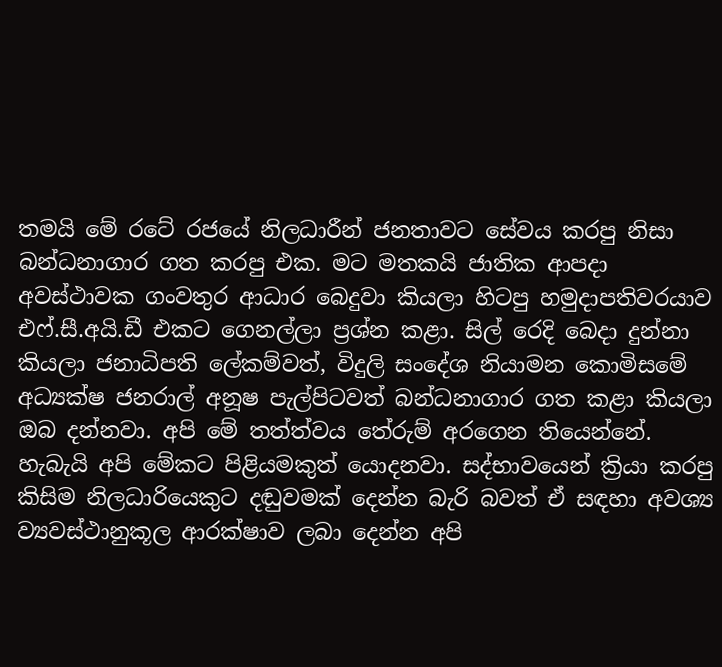තමයි මේ රටේ රජයේ නිලධාරීන් ජනතාවට සේවය කරපු නිසා බන්ධනාගාර ගත කරපු එක. මට මතකයි ජාතික ආපදා අවස්ථාවක ගංවතුර ආධාර බෙදුවා කියලා හිටපු හමුදාපතිවරයාව එෆ්.සී.අයි.ඩී එකට ගෙනල්ලා ප්‍රශ්න කළා. සිල් රෙදි බෙදා දුන්නා කියලා ජනාධිපති ලේකම්වත්, විදුලි සංදේශ නියාමන කොමිසමේ අධ්‍යක්ෂ ජනරාල් අනූෂ පැල්පිටවත් බන්ධනාගාර ගත කළා කියලා ඔබ දන්නවා. අපි මේ තත්ත්වය තේරුම් අරගෙන තියෙන්නේ. හැබැයි අපි මේකට පිළියමකුත් යොදනවා. සද්භාවයෙන් ක්‍රියා කරපු කිසිම නිලධාරියෙකුට දඬුවමක් දෙන්න බැරි බවත් ඒ සඳහා අවශ්‍ය ව්‍යවස්ථානුකූල ආරක්ෂාව ලබා දෙන්න අපි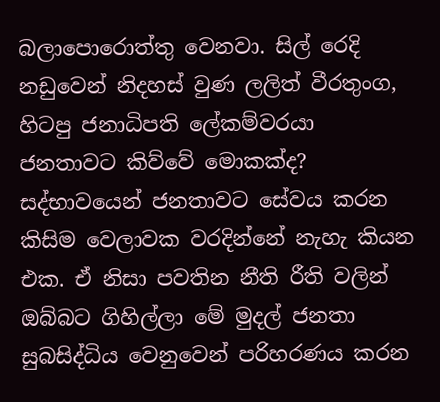බලාපොරොත්තු වෙනවා. සිල් රෙදි නඩුවෙන් නිදහස් වුණ ලලිත් වීරතුංග, හිටපු ජනාධිපති ලේකම්වරයා ජනතාවට කිව්වේ මොකක්ද? සද්භාවයෙන් ජනතාවට සේවය කරන කිසිම වෙලාවක වරදින්නේ නැහැ කියන එක. ඒ නිසා පවතින නීති රීති වලින් ඔබ්බට ගිහිල්ලා මේ මුදල් ජනතා සුබසිද්ධිය වෙනුවෙන් පරිහරණය කරන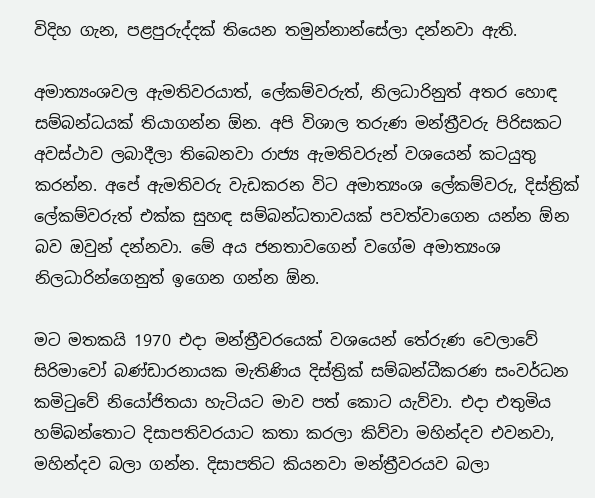විදිහ ගැන, පළපුරුද්දක් තියෙන තමුන්නාන්සේලා දන්නවා ඇති.

අමාත්‍යංශවල ඇමතිවරයාත්, ලේකම්වරුත්, නිලධාරිනුත් අතර හොඳ සම්බන්ධයක් තියාගන්න ඕන. අපි විශාල තරුණ මන්ත්‍රීවරු පිරිසකට අවස්ථාව ලබාදීලා තිබෙනවා රාජ්‍ය ඇමතිවරුන් වශයෙන් කටයුතු කරන්න. අපේ ඇමතිවරු වැඩකරන විට අමාත්‍යංශ ලේකම්වරු, දිස්ත්‍රික් ලේකම්වරුත් එක්ක සුහඳ සම්බන්ධතාවයක් පවත්වාගෙන යන්න ඕන බව ඔවුන් දන්නවා. මේ අය ජනතාවගෙන් වගේම අමාත්‍යංශ නිලධාරින්ගෙනුත් ඉගෙන ගන්න ඕන.

මට මතකයි 1970 එදා මන්ත්‍රීවරයෙක් වශයෙන් තේරුණ වෙලාවේ සිරිමාවෝ බණ්ඩාරනායක මැතිණිය දිස්ත්‍රික් සම්බන්ධීකරණ සංවර්ධන කමිටුවේ නියෝජිතයා හැටියට මාව පත් කොට යැව්වා. එදා එතුමිය හම්බන්තොට දිසාපතිවරයාට කතා කරලා කිව්වා මහින්දව එවනවා, මහින්දව බලා ගන්න. දිසාපතිට කියනවා මන්ත්‍රීවරයව බලා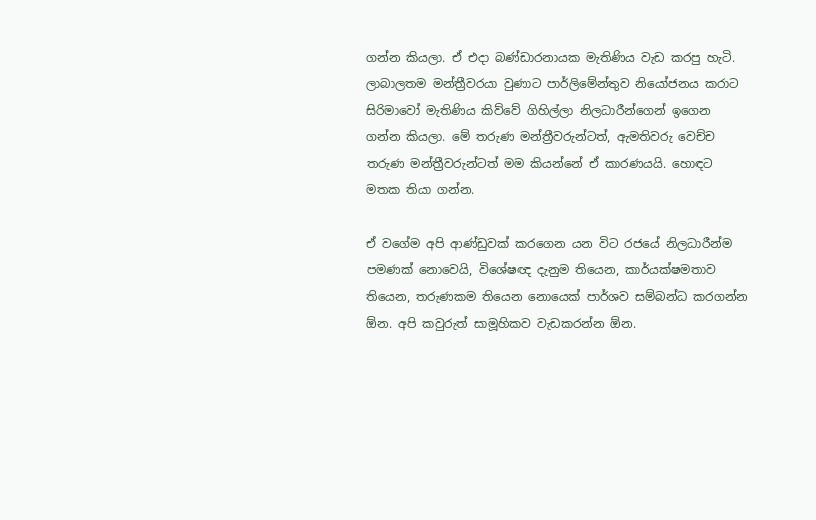ගන්න කියලා. ඒ එදා බණ්ඩාරනායක මැතිණිය වැඩ කරපු හැටි.  ලාබාලතම මන්ත්‍රීවරයා වුණාට පාර්ලිමේන්තුව නියෝජනය කරාට සිරිමාවෝ මැතිණිය කිව්වේ ගිහිල්ලා නිලධාරීන්ගෙන් ඉගෙන ගන්න කියලා. මේ තරුණ මන්ත්‍රීවරුන්ටත්, ඇමතිවරු වෙච්ච තරුණ මන්ත්‍රීවරුන්ටත් මම කියන්නේ ඒ කාරණයයි. හොඳට මතක තියා ගන්න.

ඒ වගේම අපි ආණ්ඩුවක් කරගෙන යන විට රජයේ නිලධාරීන්ම පමණක් නොවෙයි, විශේෂඥ දැනුම තියෙන, කාර්යක්ෂමතාව තියෙන, තරුණකම තියෙන නොයෙක් පාර්ශව සම්බන්ධ කරගන්න ඕන. අපි කවුරුත් සාමූහිකව වැඩකරන්න ඕන.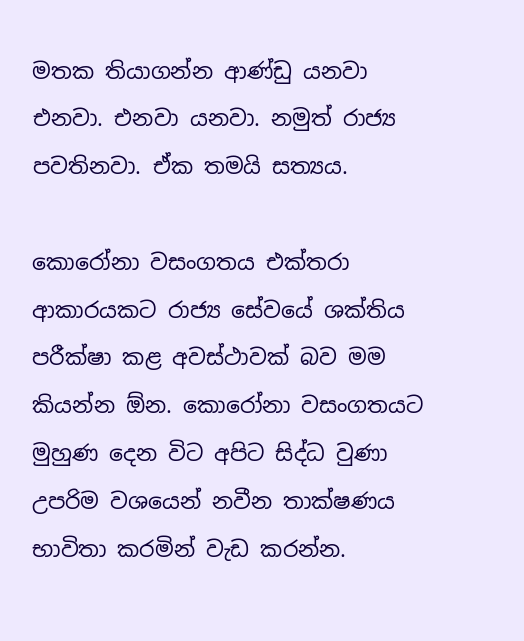මතක තියාගන්න ආණ්ඩු යනවා එනවා. එනවා යනවා. නමුත් රාජ්‍ය පවතිනවා. ඒක තමයි සත්‍යය.

කොරෝනා වසංගතය එක්තරා ආකාරයකට රාජ්‍ය සේවයේ ශක්තිය පරීක්ෂා කළ අවස්ථාවක් බව මම කියන්න ඕන. කොරෝනා වසංගතයට මුහුණ දෙන විට අපිට සිද්ධ වුණා උපරිම වශයෙන් නවීන තාක්ෂණය භාවිතා කරමින් වැඩ කරන්න.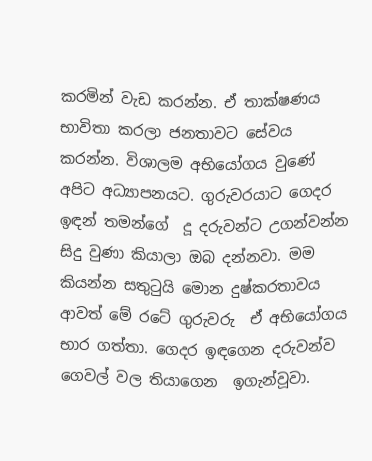කරමින් වැඩ කරන්න. ඒ තාක්ෂණය භාවිතා කරලා ජනතාවට සේවය කරන්න. විශාලම අභියෝගය වුණේ අපිට අධ්‍යාපනයට. ගුරුවරයාට ගෙදර ඉඳන් තමන්ගේ  දූ දරුවන්ට උගන්වන්න සිදු වුණා කියාලා ඔබ දන්නවා. මම කියන්න සතුටුයි මොන දුෂ්කරතාවය ආවත් මේ රටේ ගුරුවරු  ඒ අභියෝගය භාර ගත්තා. ගෙදර ඉඳගෙන දරුවන්ව ගෙවල් වල තියාගෙන  ඉගැන්වූවා.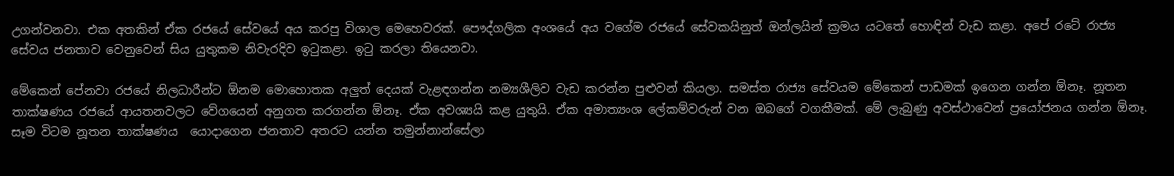උගන්වනවා. එක අතකින් ඒක රජයේ සේවයේ අය කරපු විශාල මෙහෙවරක්. පෞද්ගලික අංශයේ අය වගේම රජයේ සේවකයිනුත් ඔන්ලයින් ක්‍රමය යටතේ හොඳින් වැඩ කළා. අපේ රටේ රාජ්‍ය සේවය ජනතාව වෙනුවෙන් සිය යුතුකම නිවැරදිව ඉටුකළා. ඉටු කරලා තියෙනවා.

මේකෙන් පේනවා රජයේ නිලධාරීන්ට ඕනම මොහොතක අලුත් දෙයක් වැළඳගන්න නම්‍යශීලිව වැඩ කරන්න පුළුවන් කියලා. සමස්ත රාජ්‍ය සේවයම මේකෙන් පාඩමක් ඉගෙන ගන්න ඕනෑ. නූතන තාක්ෂණය රජයේ ආයතනවලට වේගයෙන් අනුගත කරගන්න ඕනෑ. ඒක අවශ්‍යයි කළ යුතුයි. ඒක අමාත්‍යංශ ලේකම්වරුන් වන ඔබගේ වගකීමක්. මේ ලැබුණු අවස්ථාවෙන් ප්‍රයෝජනය ගන්න ඕනෑ. සෑම විටම නූතන තාක්ෂණය  යොදාගෙන ජනතාව අතරට යන්න තමුන්නාන්සේලා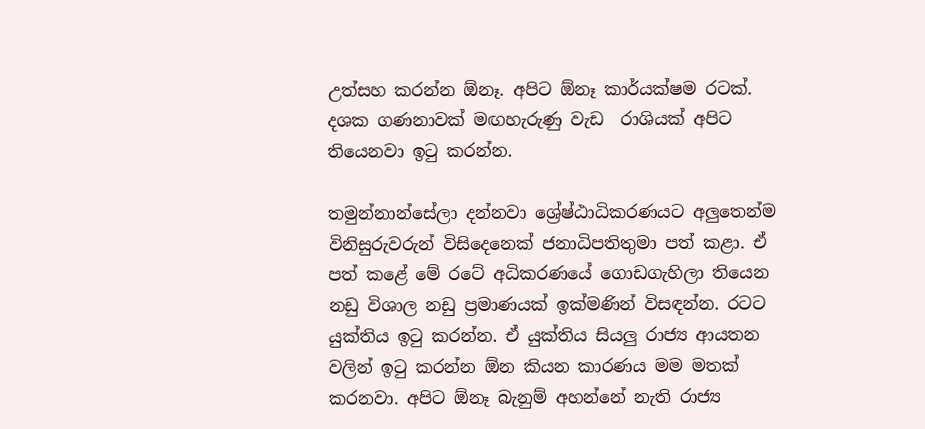උත්සහ කරන්න ඕනෑ. අපිට ඕනෑ කාර්යක්ෂම රටක්. දශක ගණනාවක් මඟහැරුණු වැඩ  රාශියක් අපිට තියෙනවා ඉටු කරන්න.

තමුන්නාන්සේලා දන්නවා ශ්‍රේෂ්ඨාධිකරණයට අලුතෙන්ම විනිසුරුවරුන් විසිදෙනෙක් ජනාධිපතිතුමා පත් කළා. ඒ පත් කළේ මේ රටේ අධිකරණයේ ගොඩගැහිලා තියෙන නඩු විශාල නඩු ප්‍රමාණයක් ඉක්මණින් විසඳන්න. රටට යුක්තිය ඉටු කරන්න. ඒ යුක්තිය සියලු රාජ්‍ය ආයතන වලින් ඉටු කරන්න ඕන කියන කාරණය මම මතක් කරනවා. අපිට ඕනෑ බැනුම් අහන්නේ නැති රාජ්‍ය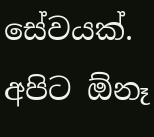සේවයක්. අපිට ඕනෑ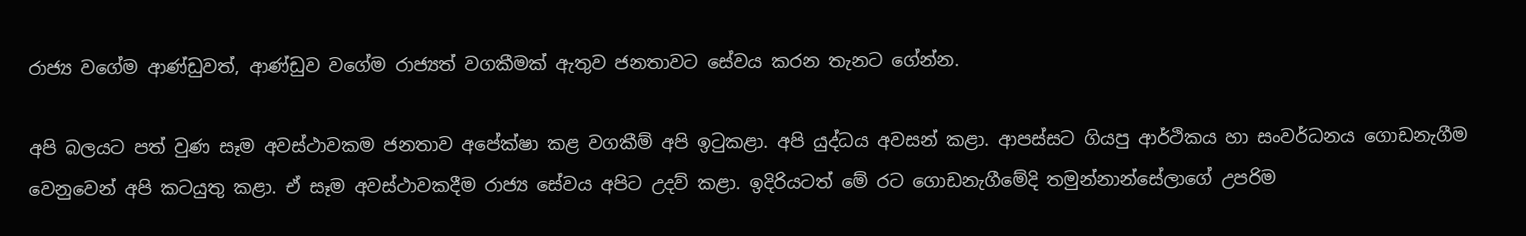රාජ්‍ය වගේම ආණ්ඩුවත්, ආණ්ඩුව වගේම රාජ්‍යත් වගකීමක් ඇතුව ජනතාවට සේවය කරන තැනට ගේන්න.

අපි බලයට පත් වුණ සෑම අවස්ථාවකම ජනතාව අපේක්ෂා කළ වගකීම් අපි ඉටුකළා. අපි යුද්ධය අවසන් කළා. ආපස්සට ගියපු ආර්ථිකය හා සංවර්ධනය ගොඩනැගීම වෙනුවෙන් අපි කටයුතු කළා. ඒ සෑම අවස්ථාවකදීම රාජ්‍ය සේවය අපිට උදව් කළා. ඉදිරියටත් මේ රට ගොඩනැගීමේදි තමුන්නාන්සේලාගේ උපරිම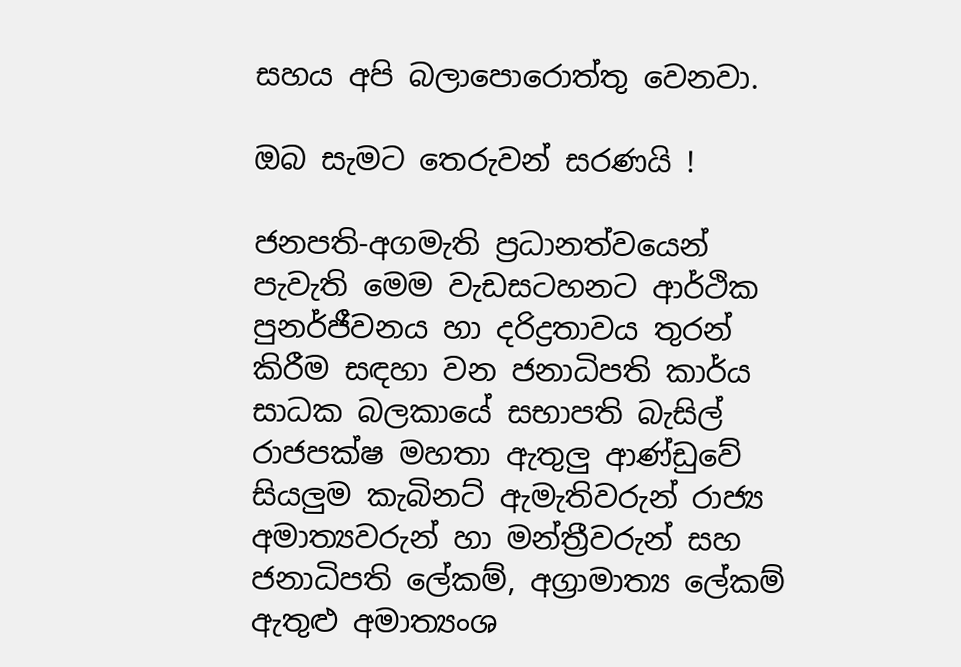සහය අපි බලාපොරොත්තු වෙනවා.

ඔබ සැමට තෙරුවන් සරණයි !

ජනපති-අගමැති ප්‍රධානත්වයෙන් පැවැති මෙම වැඩසටහනට ආර්ථික පුනර්ජීවනය හා දරිද්‍රතාවය තුරන් කිරීම සඳහා වන ජනාධිපති කාර්ය සාධක බලකායේ සභාපති බැසිල් රාජපක්ෂ මහතා ඇතුලු ආණ්ඩුවේ සියලුම කැබිනට් ඇමැතිවරුන් රාජ්‍ය අමාත්‍යවරුන් හා මන්ත්‍රීවරුන් සහ ජනාධිපති ලේකම්, අග්‍රාමාත්‍ය ලේකම් ඇතුළු අමාත්‍යංශ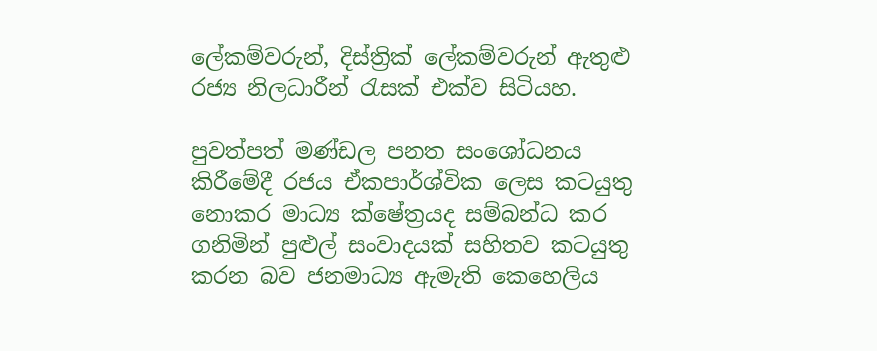ලේකම්වරුන්, දිස්ත්‍රික් ලේකම්වරුන් ඇතුළු රජ්‍ය නිලධාරීන් රැසක් එක්ව සිටියහ.

පුවත්පත් මණ්ඩල පනත සංශෝධනය කිරීමේදී රජය ඒකපාර්ශ්වික ලෙස කටයුතු නොකර මාධ්‍ය ක්ෂේත්‍රයද සම්බන්ධ කර ගනිමින් පුළුල් සංවාදයක් සහිතව කටයුතු කරන බව ජනමාධ්‍ය ඇමැති කෙහෙලිය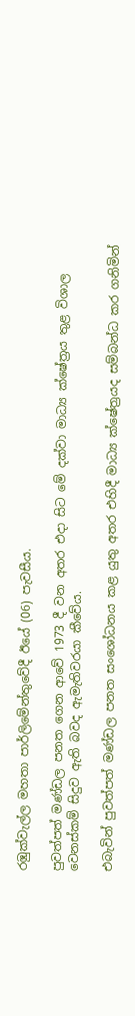රඹුක්වැල්ල මහතා පාර්ලිමේන්තුවේදී ඊයේ (06) පැවසීය.

පුවත්පත් මණ්ඩල පනත ගෙන ආවේ 1973 දී වන අතර එදා සිට මේ දක්වා මාධ්‍ය ක්ෂේත්‍රය තුළ විශාල වෙනස්කම් සිදුව ඇති බවද ඇමැතිවරයා කීවේය.

එබැවින් පුවත්පත් මණ්ඩල පනත සංශෝධනය කළ යුතු අතර එහිදී මාධ්‍ය ක්ෂේත්‍රයද සම්බන්ධ කර ගනිමින්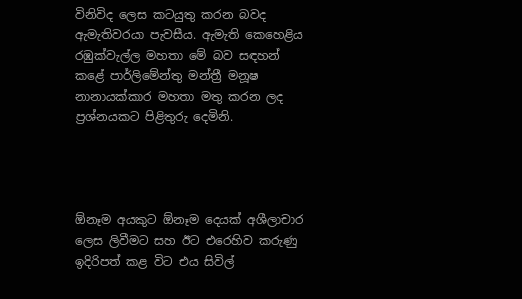විනිවිද ලෙස කටයුතු කරන බවද ඇමැතිවරයා පැවසීය. ඇමැති කෙහෙළිය රඹුක්වැල්ල මහතා මේ බව සඳහන් කළේ පාර්ලිමේන්තු මන්ත්‍රී මනූෂ නානායක්කාර මහතා මතු කරන ලද ප්‍රශ්නයකට පිළිතුරු දෙමිනි.




ඕනෑම අයකුට ඕනෑම දෙයක් අශීලාචාර ලෙස ලිවීමට සහ ඊට එරෙහිව කරුණු ඉදිරිපත් කළ විට එය සිවිල්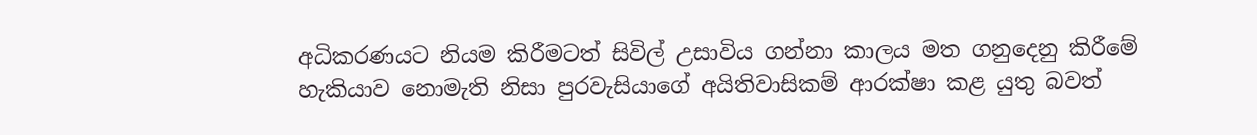අධිකරණයට නියම කිරීමටත් සිවිල් උසාවිය ගන්නා කාලය මත ගනුදෙනු කිරීමේ හැකියාව නොමැති නිසා පුරවැසියාගේ අයිතිවාසිකම් ආරක්ෂා කළ යුතු බවත්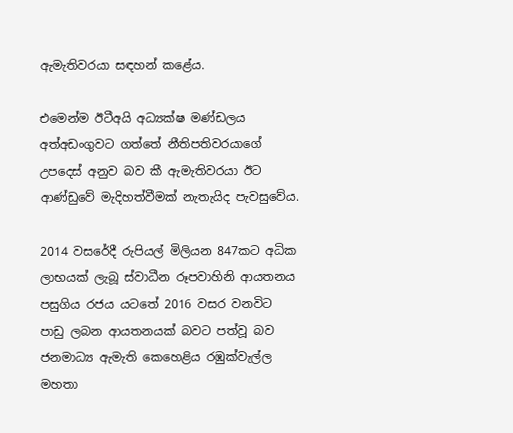ඇමැතිවරයා සඳහන් කළේය.

එමෙන්ම ඊටීඅයි අධ්‍යක්ෂ මණ්ඩලය අත්අඩංගුවට ගත්තේ නීතිපතිවරයාගේ උපදෙස් අනුව බව කී ඇමැතිවරයා ඊට ආණ්ඩුවේ මැදිහත්වීමක් නැතැයිද පැවසුවේය.

2014 වසරේදී රුපියල් මිලියන 847කට අධික ලාභයක් ලැබූ ස්වාධීන රූපවාහිනි ආයතනය පසුගිය රජය යටතේ 2016 වසර වනවිට පාඩු ලබන ආයතනයක් බවට පත්වූ බව ජනමාධ්‍ය ඇමැති කෙහෙළිය රඹුක්වැල්ල මහතා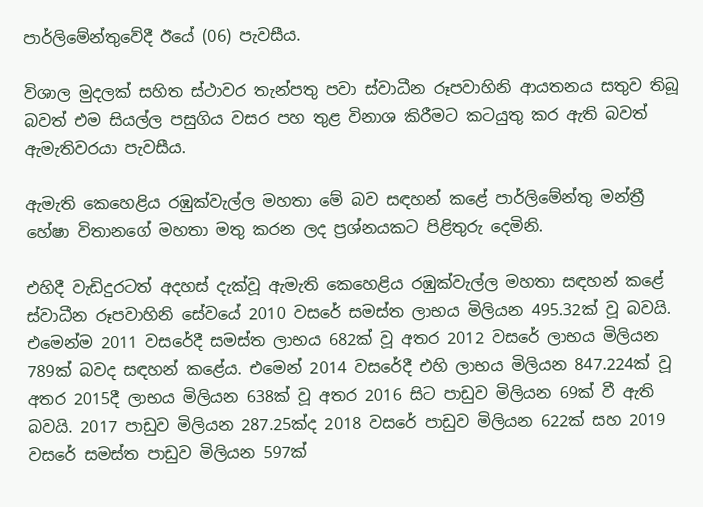පාර්ලිමේන්තුවේදී ඊයේ (06) පැවසීය.

විශාල මුදලක් සහිත ස්ථාවර තැන්පතු පවා ස්වාධීන රූපවාහිනි ආයතනය සතුව තිබූ බවත් එම සියල්ල පසුගිය වසර පහ තුළ විනාශ කිරීමට කටයුතු කර ඇති බවත් ඇමැතිවරයා පැවසීය.

ඇමැති කෙහෙළිය රඹුක්වැල්ල මහතා මේ බව සඳහන් කළේ පාර්ලිමේන්තු මන්ත්‍රී හේෂා විතානගේ මහතා මතු කරන ලද ප්‍රශ්නයකට පිළිතුරු දෙමිනි.

එහිදී වැඩිදුරටත් අදහස් දැක්වූ ඇමැති කෙහෙළිය රඹුක්වැල්ල මහතා සඳහන් කළේ ස්වාධීන රූපවාහිනි සේවයේ 2010 වසරේ සමස්ත ලාභය මිලියන 495.32ක් වූ බවයි. එමෙන්ම 2011 වසරේදී සමස්ත ලාභය 682ක් වූ අතර 2012 වසරේ ලාභය මිලියන 789ක් බවද සඳහන් කළේය. එමෙන් 2014 වසරේදී එහි ලාභය මිලියන 847.224ක් වූ අතර 2015දී ලාභය මිලියන 638ක් වූ අතර 2016 සිට පාඩුව මිලියන 69ක් වී ඇති බවයි. 2017 පාඩුව මිලියන 287.25ක්ද 2018 වසරේ පාඩුව මිලියන 622ක් සහ 2019 වසරේ සමස්ත පාඩුව මිලියන 597ක්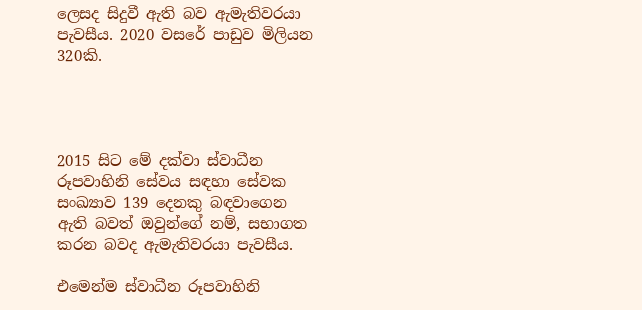ලෙසද සිදුවී ඇති බව ඇමැතිවරයා පැවසීය. 2020 වසරේ පාඩුව මිලියන 320කි.




2015 සිට මේ දක්වා ස්වාධීන රූපවාහිනි සේවය සඳහා සේවක සංඛ්‍යාව 139 දෙනකු බඳවාගෙන ඇති බවත් ඔවුන්ගේ නම්, සභාගත කරන බවද ඇමැතිවරයා පැවසීය.

එමෙන්ම ස්වාධීන රූපවාහිනි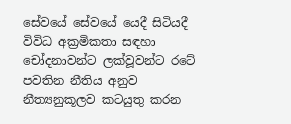සේවයේ සේවයේ යෙදී සිටියදී විවිධ අක්‍රමිකතා සඳහා චෝදනාවන්ට ලක්වූවන්ට රටේ පවතින නීතිය අනුව නීත්‍යනුකූලව කටයුතු කරන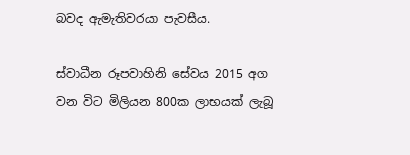බවද ඇමැතිවරයා පැවසීය.

ස්වාධීන රූපවාහිනි සේවය 2015 අග වන විට මිලියන 800ක ලාභයක් ලැබූ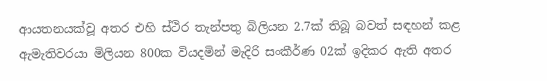ආයතනයක්වූ අතර එහි ස්ථිර තැන්පතු බිලියන 2.7ක් තිබූ බවත් සඳහන් කළ ඇමැතිවරයා මිලියන 800ක වියදමින් මැදිරි සංකීර්ණ 02ක් ඉදිකර ඇති අතර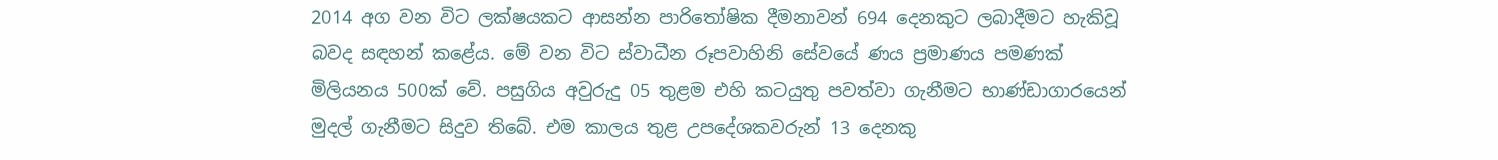2014 අග වන විට ලක්ෂයකට ආසන්න පාරිතෝෂික දීමනාවන් 694 දෙනකුට ලබාදීමට හැකිවූ බවද සඳහන් කළේය. මේ වන විට ස්වාධීන රූපවාහිනි සේවයේ ණය ප්‍රමාණය පමණක් මිලියනය 500ක් වේ. පසුගිය අවුරුදු 05 තුළම එහි කටයුතු පවත්වා ගැනීමට භාණ්ඩාගාරයෙන් මුදල් ගැනීමට සිදුව තිබේ. එම කාලය තුළ උපදේශකවරුන් 13 දෙනකු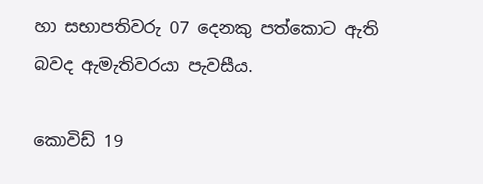හා සභාපතිවරු 07 දෙනකු පත්කොට ඇති බවද ඇමැතිවරයා පැවසීය.

කොවිඩ් 19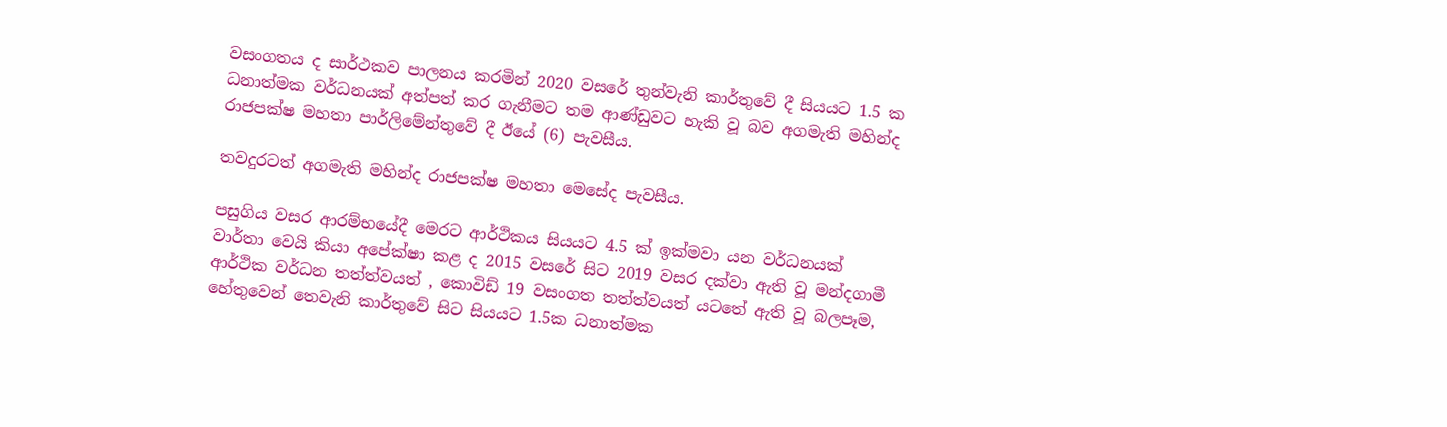වසංගතය ද සාර්ථකව පාලනය කරමින් 2020 වසරේ තුන්වැනි කාර්තුවේ දී සියයට 1.5 ක ධනාත්මක වර්ධනයක් අත්පත් කර ගැනීමට තම ආණ්ඩුවට හැකි වූ බව අගමැති මහින්ද රාජපක්ෂ මහතා පාර්ලිමේන්තුවේ දී ඊයේ (6) පැවසීය.

තවදුරටත් අගමැති මහින්ද රාජපක්ෂ මහතා මෙසේද පැවසීය.

පසුගිය වසර ආරම්භයේදී මෙරට ආර්ථිකය සියයට 4.5 ක් ඉක්මවා යන වර්ධනයක් වාර්තා වෙයි කියා අපේක්ෂා කළ ද 2015 වසරේ සිට 2019 වසර දක්වා ඇති වූ මන්දගාමී ආර්ථික වර්ධන තත්ත්වයත් , කොවිඩ් 19 වසංගත තත්ත්වයත් යටතේ ඇති වූ බලපෑම, හේතුවෙන් තෙවැනි කාර්තුවේ සිට සියයට 1.5ක ධනාත්මක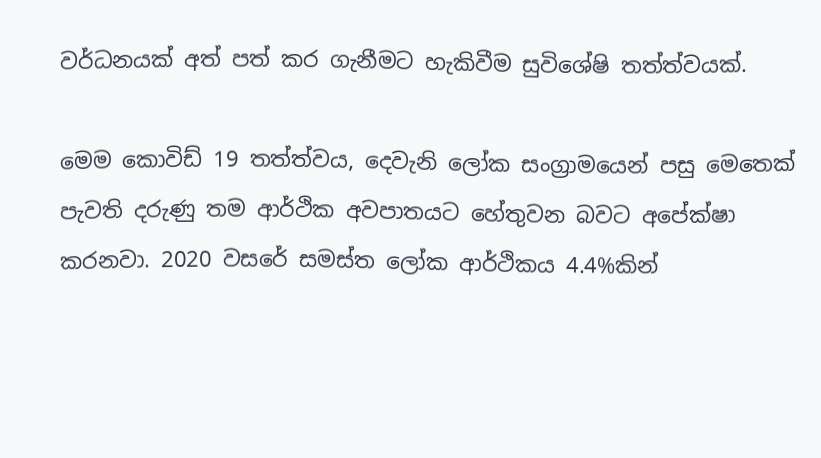වර්ධනයක් අත් පත් කර ගැනීමට හැකිවීම සුවිශේෂි තත්ත්වයක්.

මෙම කොවිඩ් 19 තත්ත්වය, දෙවැනි ලෝක සංග්‍රාමයෙන් පසු මෙතෙක් පැවති දරුණු තම ආර්ථික අවපාතයට හේතුවන බවට අපේක්ෂා කරනවා. 2020 වසරේ සමස්ත ලෝක ආර්ථිකය 4.4%කින්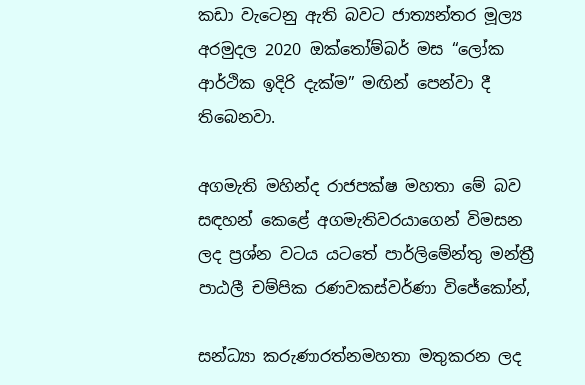කඩා වැටෙනු ඇති බවට ජාත්‍යන්තර මූල්‍ය අරමුදල 2020 ඔක්තෝම්බර් මස “ලෝක ආර්ථික ඉදිරි දැක්ම” මඟින් පෙන්වා දී තිබෙනවා.

අගමැති මහින්ද රාජපක්ෂ මහතා මේ බව සඳහන් කෙළේ අගමැතිවරයාගෙන් විමසන ලද ප්‍රශ්න වටය යටතේ පාර්ලිමේන්තු මන්ත්‍රී පාඨලී චම්පික රණවකස්වර්ණා විජේකෝන්,

සන්ධ්‍යා කරුණාරත්නමහතා මතුකරන ලද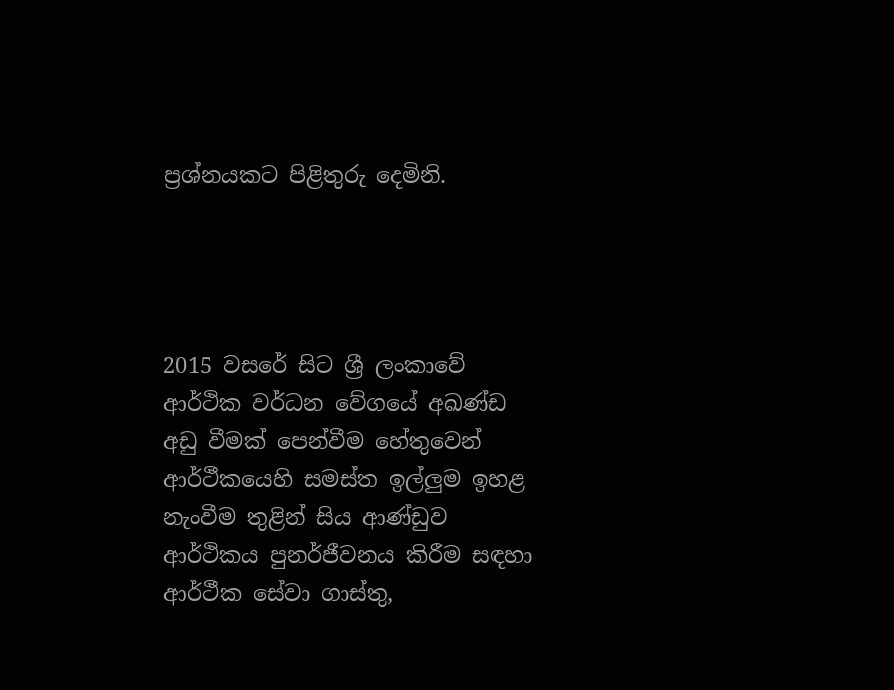ප්‍රශ්නයකට පිළිතුරු දෙමිනි.




2015 වසරේ සිට ශ්‍රී ලංකාවේ ආර්ථික වර්ධන වේගයේ අඛණ්ඩ අඩු වීමක් පෙන්වීම හේතුවෙන් ආර්ථීකයෙහි සමස්ත ඉල්ලුම ඉහළ නැංවීම තුළින් සිය ආණ්ඩුව ආර්ථිකය පුනර්ජීවනය කිරීම සඳහා ආර්ථීක සේවා ගාස්තු,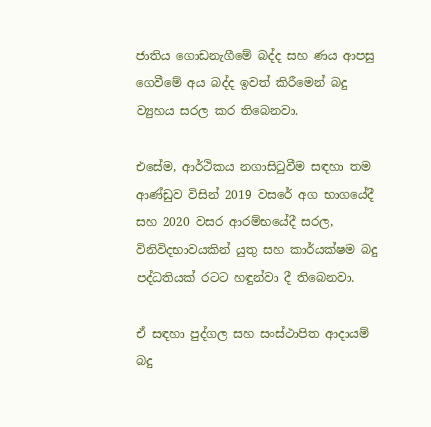ජාතිය ගොඩනැගීමේ බද්ද සහ ණය ආපසු ගෙවීමේ අය බද්ද ඉවත් කිරීමෙන් බදු ව්‍යුහය සරල කර තිබෙනවා.

එසේම, ආර්ථිකය නගාසිටුවීම සඳහා තම ආණ්ඩුව විසින් 2019 වසරේ අග භාගයේදී සහ 2020 වසර ආරම්භයේදී සරල, විනිවිදභාවයකින් යුතු සහ කාර්යක්ෂම බදු පද්ධතියක් රටට හඳුන්වා දී තිබෙනවා.

ඒ සඳහා පුද්ගල සහ සංස්ථාපිත ආදායම් බදු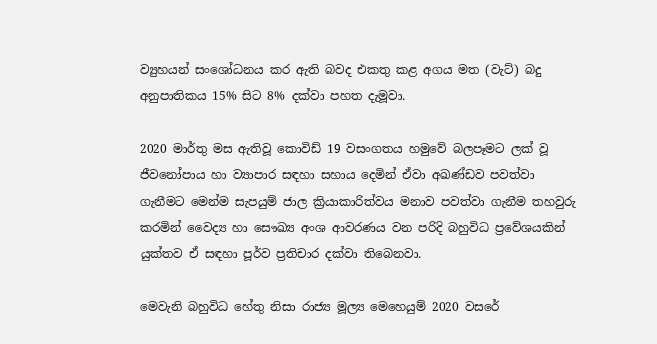ව්‍යුහයන් සංශෝධනය කර ඇති බවද එකතු කළ අගය මත (වැට්) බදු අනුපාතිකය 15% සිට 8% දක්වා පහත දැමූවා.

2020 මාර්තු මස ඇතිවූ කොවිඩ් 19 වසංගතය හමුවේ බලපෑමට ලක් වූ ජීවනෝපාය හා ව්‍යාපාර සඳහා සහාය දෙමින් ඒවා අඛණ්ඩව පවත්වා ගැනීමට මෙන්ම සැපයුම් ජාල ක්‍රියාකාරිත්වය මනාව පවත්වා ගැනීම තහවුරු කරමින් වෛද්‍ය හා සෞඛ්‍ය අංශ ආවරණය වන පරිදි බහුවිධ ප්‍රවේශයකින් යුක්තව ඒ සඳහා පූර්ව ප්‍රතිචාර දක්වා තිබෙනවා.

මෙවැනි බහුවිධ හේතු නිසා රාජ්‍ය මූල්‍ය මෙහෙයුම් 2020 වසරේ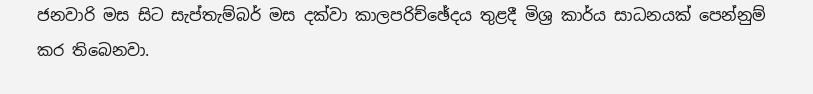ජනවාරි මස සිට සැප්තැම්බර් මස දක්වා කාලපරිච්ඡේදය තුළදී මිශ්‍ර කාර්ය සාධනයක් පෙන්නුම් කර තිබෙනවා.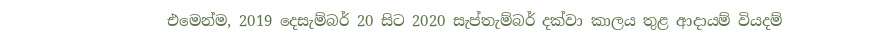එමෙන්ම, 2019 දෙසැම්බර් 20 සිට 2020 සැප්තැම්බර් දක්වා කාලය තුළ ආදායම් වියදම්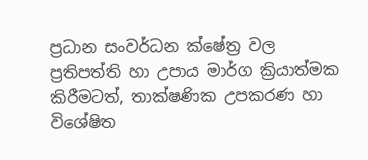ප්‍රධාන සංවර්ධන ක්ෂේත්‍ර වල ප්‍රතිපත්ති හා උපාය මාර්ග ක්‍රියාත්මක කිරීමටත්, තාක්ෂණික උපකරණ හා විශේෂිත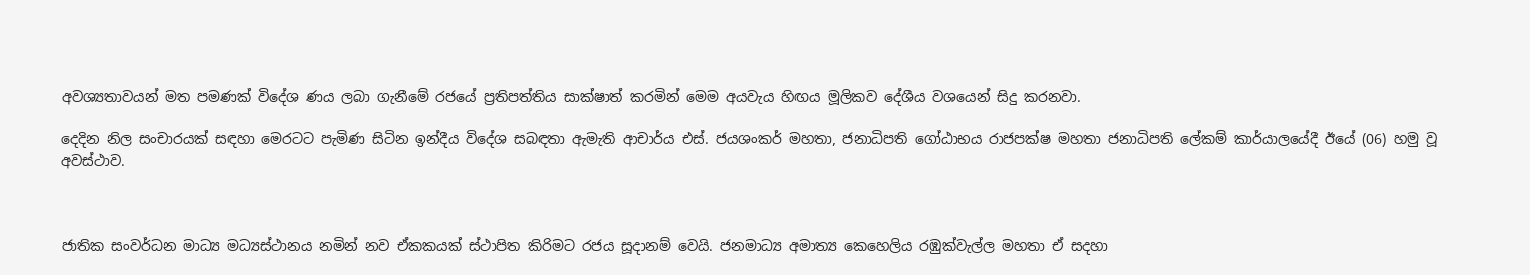අවශ්‍යතාවයන් මත පමණක් විදේශ ණය ලබා ගැනීමේ රජයේ ප්‍රතිපත්තිය සාක්ෂාත් කරමින් මෙම අයවැය හිඟය මූලිකව දේශීය වශයෙන් සිදු කරනවා.

දෙදින නිල සංචාරයක් සඳහා මෙරටට පැමිණ සිටින ඉන්දීය විදේශ සබඳතා ඇමැති ආචාර්ය එස්. ජයශංකර් මහතා, ජනාධිපති ගෝඨාභය රාජපක්ෂ මහතා ජනාධිපති ලේකම් කාර්යාලයේදී ඊයේ (06) හමු වූ අවස්ථාව.



ජාතික සංවර්ධන මාධ්‍ය මධ්‍යස්ථානය නමින් නව ඒකකයක් ස්ථාපිත කිරිමට රජය සූදානම් වෙයි. ජනමාධ්‍ය අමාත්‍ය කෙහෙලිය රඹුක්වැල්ල මහතා ඒ සදහා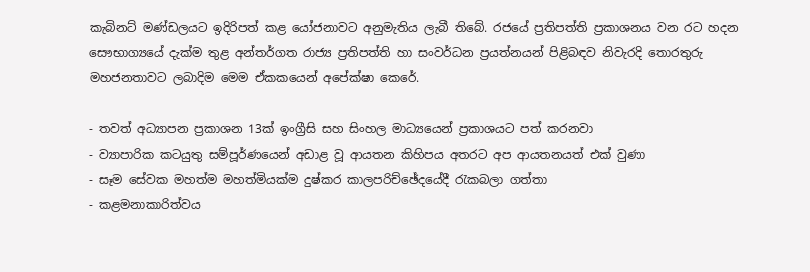කැබිනට් මණ්ඩලයට ඉදිරිපත් කළ යෝජනාවට අනුමැතිය ලැබී තිබේ. රජයේ ප්‍රතිපත්ති ප්‍රකාශනය වන රට හදන සෞභාග්‍යයේ දැක්ම තුළ අන්තර්ගත රාජ්‍ය ප්‍රතිපත්ති හා සංවර්ධන ප්‍රයත්නයන් පිළිබඳව නිවැරදි තොරතුරු මහජනතාවට ලබාදිම මෙම ඒකකයෙන් අපේක්ෂා කෙරේ.

- තවත් අධ්‍යාපන ප්‍රකාශන 13ක් ඉංග්‍රීසි සහ සිංහල මාධ්‍යයෙන් ප්‍රකාශයට පත් කරනවා
- ව්‍යාපාරික කටයුතු සම්පූර්ණයෙන් අඩාළ වූ ආයතන කිහිපය අතරට අප ආයතනයත් එක් වුණා
- සෑම සේවක මහත්ම මහත්මියක්ම දුෂ්කර කාලපරිච්ඡේදයේදී රැකබලා ගත්තා
- කළමනාකාරිත්වය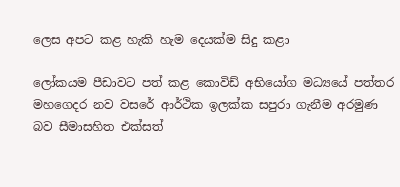ලෙස අපට කළ හැකි හැම දෙයක්ම සිදු කළා

ලෝකයම පීඩාවට පත් කළ කොවිඩ් අභියෝග මධ්‍යයේ පත්තර මහගෙදර නව වසරේ ආර්ථික ඉලක්ක සපුරා ගැනීම අරමුණ බව සීමාසහිත එක්සත්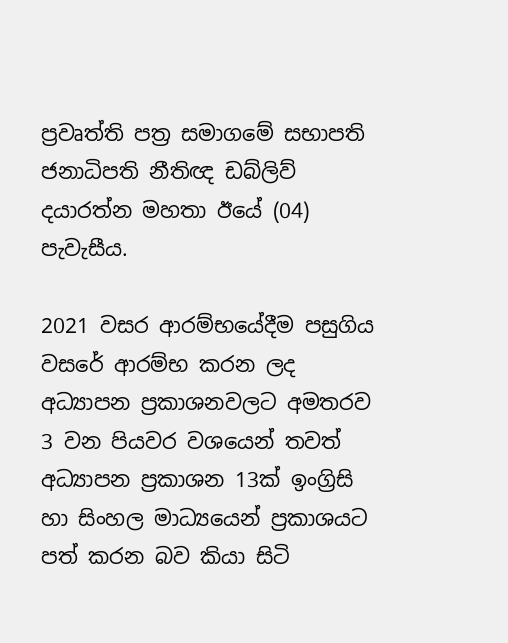ප්‍රවෘත්ති පත්‍ර සමාගමේ සභාපති ජනාධිපති නීතිඥ ඩබ්ලිව් දයාරත්න මහතා ඊයේ (04) පැවැසීය.

2021 වසර ආරම්භයේදීම පසුගිය වසරේ ආරම්භ කරන ලද අධ්‍යාපන ප්‍රකාශනවලට අමතරව 3 වන පියවර වශයෙන් තවත් අධ්‍යාපන ප්‍රකාශන 13ක් ඉංග්‍රිසි හා සිංහල මාධ්‍යයෙන් ප්‍රකාශයට පත් කරන බව කියා සිටි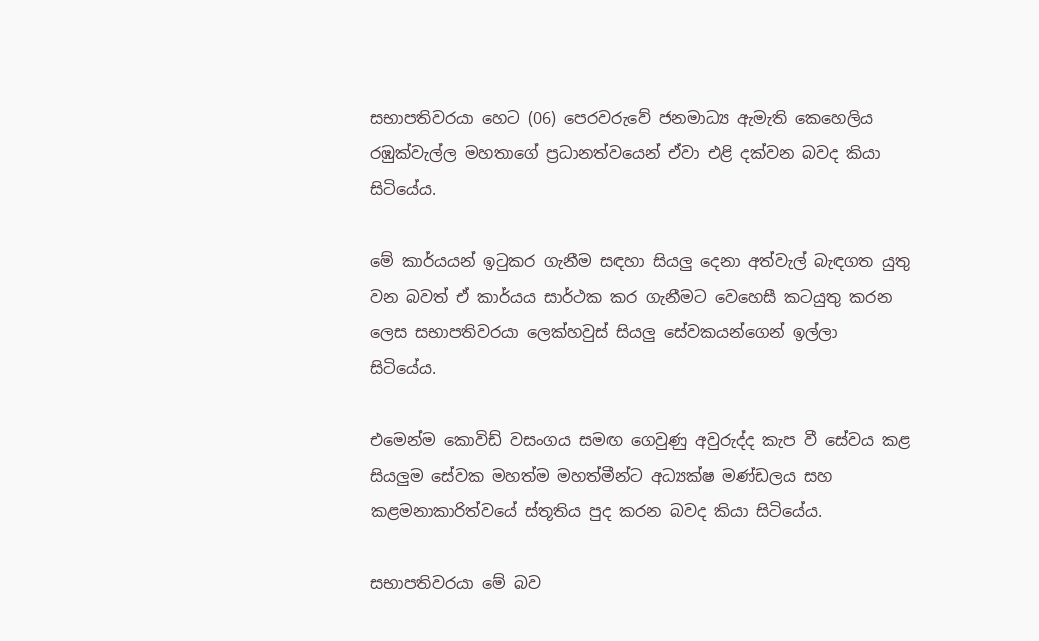සභාපතිවරයා හෙට (06) පෙරවරුවේ ජනමාධ්‍ය ඇමැති කෙහෙලිය රඹුක්වැල්ල මහතාගේ ප්‍රධානත්වයෙන් ඒවා එළි දක්වන බවද කියා සිටියේය.

මේ කාර්යයන් ඉටුකර ගැනීම සඳහා සියලු දෙනා අත්වැල් බැඳගත යුතු වන බවත් ඒ කාර්යය සාර්ථක කර ගැනීමට වෙහෙසී කටයුතු කරන ලෙස සභාපතිවරයා ලෙක්හවුස් සියලු සේවකයන්ගෙන් ඉල්ලා සිටියේය.

එමෙන්ම කොවිඩ් වසංගය සමඟ ගෙවුණු අවුරුද්ද කැප වී සේවය කළ සියලුම සේවක මහත්ම මහත්මීන්ට අධ්‍යක්ෂ මණ්ඩලය සහ කළමනාකාරිත්වයේ ස්තූතිය පුද කරන බවද කියා සිටියේය.

සභාපතිවරයා මේ බව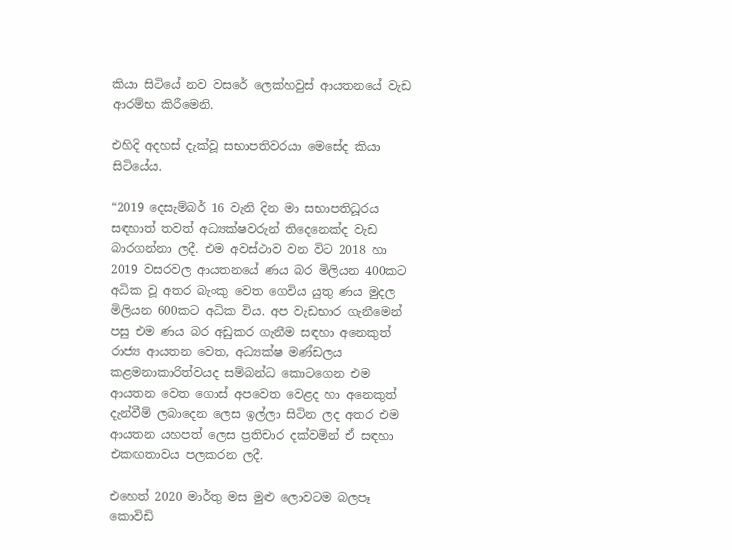කියා සිටියේ නව වසරේ ලෙක්හවුස් ආයතනයේ වැඩ ආරම්භ කිරීමෙනි.

එහිදි අදහස් දැක්වූ සභාපතිවරයා මෙසේද කියා සිටියේය.

“2019 දෙසැම්බර් 16 වැනි දින මා සභාපතිධූරය සඳහාත් තවත් අධ්‍යක්ෂවරුන් තිදෙනෙක්ද වැඩ බාරගන්නා ලදී. එම අවස්ථාව වන විට 2018 හා 2019 වසරවල ආයතනයේ ණය බර මිලියන 400කට අධික වූ අතර බැංකු වෙත ගෙවිය යුතු ණය මුදල මිලියන 600කට අධික විය. අප වැඩභාර ගැනීමෙන් පසු එම ණය බර අඩුකර ගැනීම සඳහා අනෙකුත් රාජ්‍ය ආයතන වෙත, අධ්‍යක්ෂ මණ්ඩලය කළමනාකාරිත්වයද සම්බන්ධ කොටගෙන එම ආයතන වෙත ගොස් අපවෙත වෙළද හා අනෙකුත් දැන්වීම් ලබාදෙන ලෙස ඉල්ලා සිටින ලද අතර එම ආයතන යහපත් ලෙස ප්‍රතිචාර දක්වමින් ඒ සඳහා එකඟතාවය පලකරන ලදී.

එහෙත් 2020 මාර්තු මස මුළු ලොවටම බලපෑ කොවිඩි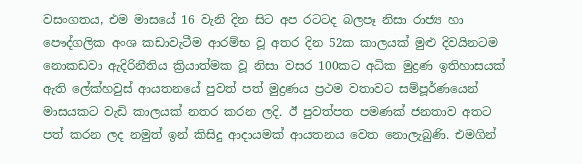වසංගතය, එම මාසයේ 16 වැනි දින සිට අප රටටද බලපෑ නිසා රාජ්‍ය හා පෞද්ගලික අංශ කඩාවැටීම ආරම්භ වූ අතර දින 52ක කාලයක් මුළු දිවයිනටම නොකඩවා ඇදිරිනීතිය ක්‍රියාත්මක වූ නිසා වසර 100කට අධික මුද්‍රණ ඉතිහාසයක් ඇති ලේක්හවුස් ආයතනයේ පුවත් පත් මුද්‍රණය ප්‍රථම වතාවට සම්පූර්ණයෙන් මාසයකට වැඩි කාලයක් නතර කරන ලදි. ඊ පුවත්පත පමණක් ජනතාව අතට පත් කරන ලද නමුත් ඉන් කිසිදු ආදායමක් ආයතනය වෙත නොලැබුණි. එමගින්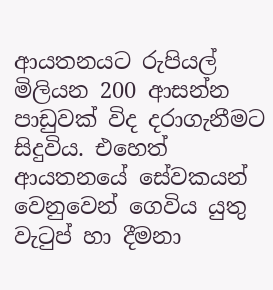ආයතනයට රුපියල් මිලියන 200 ආසන්න පාඩුවක් විද දරාගැනීමට සිදුවිය. එහෙත් ආයතනයේ සේවකයන් වෙනුවෙන් ගෙවිය යුතු වැටුප් හා දීමනා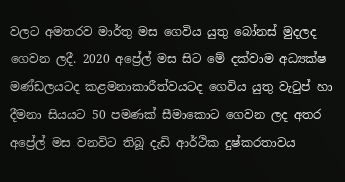වලට අමතරව මාර්තු මස ගෙවිය යුතු බෝනස් මුදලද ගෙවන ලදී. 2020 අප්‍රේල් මස සිට මේ දක්වාම අධ්‍යක්ෂ මණ්ඩලයටද කළමනාකාරීත්වයටද ගෙවිය යුතු වැටුප් හා දීමනා සියයට 50 පමණක් සීමාකොට ගෙවන ලද අතර අප්‍රේල් මස වනවිට තිබූ දැඩි ආර්ථික දුෂ්කරතාවය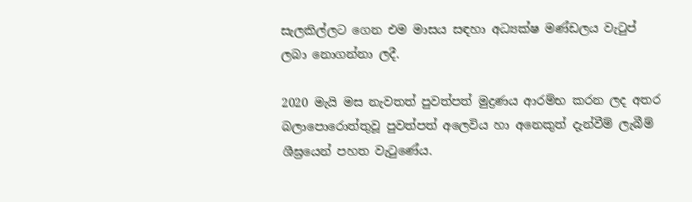සැලකිල්ලට ගෙන එම මාසය සඳහා අධ්‍යක්ෂ මණ්ඩලය වැටුප් ලබා නොගන්නා ලදී.

2020 මැයි මස නැවතත් පුවත්පත් මුද්‍රණය ආරම්භ කරන ලද අතර බලාපොරොත්තුවූ පුවත්පත් අලෙවිය හා අනෙකුත් දැන්වීම් ලැබීම් ශීඝ්‍රයෙන් පහත වැටුණේය.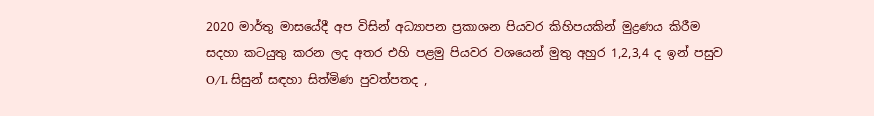2020 මාර්තු මාසයේදී අප විසින් අධ්‍යාපන ප්‍රකාශන පියවර කිහිපයකින් මුද්‍රණය කිරීම සදහා කටයුතු කරන ලද අතර එහි පළමු පියවර වශයෙන් මුතු අහුර 1,2,3,4 ද ඉන් පසුව O/L සිසුන් සඳහා සිත්මිණ පුවත්පතද ,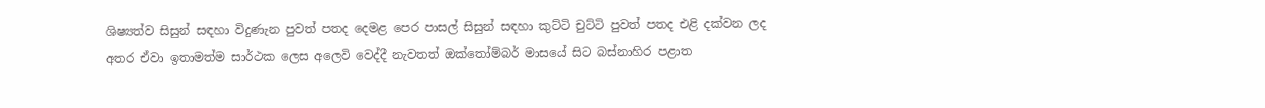ශිෂ්‍යත්ව සිසුන් සඳහා විදුණැන පුවත් පතද දෙමළ පෙර පාසල් සිසුන් සඳහා කුට්ටි චුට්ටි පුවත් පතද එළි දක්වන ලද අතර ඒවා ඉතාමත්ම සාර්ථක ලෙස අලෙවි වෙද්දී නැවතත් ඔක්තෝම්බර් මාසයේ සිට බස්නාහිර පළාත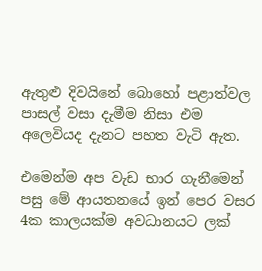ඇතුළු දිවයිනේ බොහෝ පළාත්වල පාසල් වසා දැමීම නිසා එම අලෙවියද දැනට පහත වැටි ඇත.

එමෙන්ම අප වැඩ භාර ගැනීමෙන් පසු මේ ආයතනයේ ඉන් පෙර වසර 4ක කාලයක්ම අවධානයට ලක්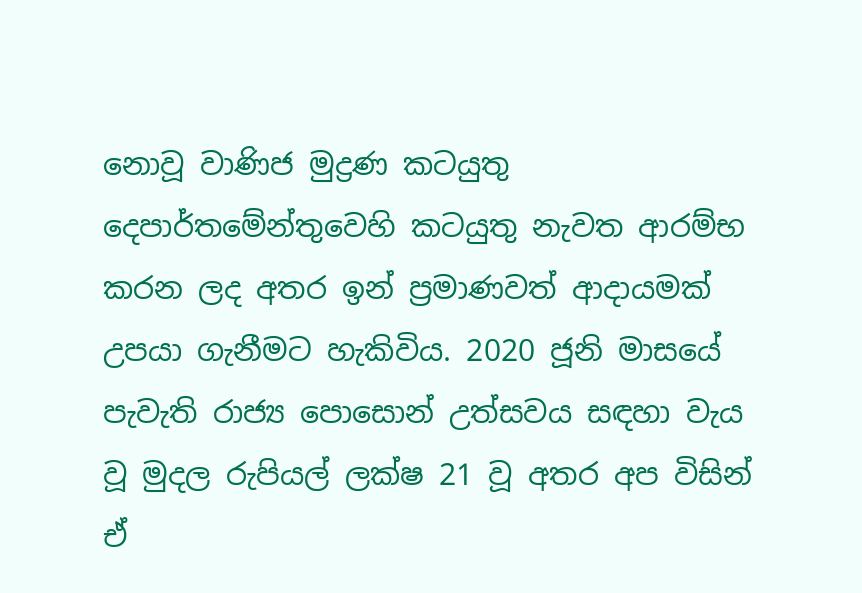නොවූ වාණිජ මුද්‍රණ කටයුතු දෙපාර්තමේන්තුවෙහි කටයුතු නැවත ආරම්භ කරන ලද අතර ඉන් ප්‍රමාණවත් ආදායමක් උපයා ගැනීමට හැකිවිය. 2020 ජූනි මාසයේ පැවැති රාජ්‍ය පොසොන් උත්සවය සඳහා වැය වූ මුදල රුපියල් ලක්ෂ 21 වූ අතර අප විසින් ඒ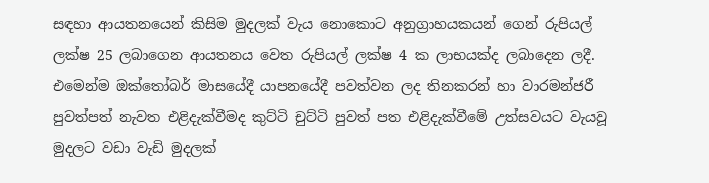සඳහා ආයතනයෙන් කිසිම මුදලක් වැය නොකොට අනුග්‍රාහයකයන් ගෙන් රුපියල් ලක්ෂ 25 ලබාගෙන ආයතනය වෙත රුපියල් ලක්ෂ 4 ක ලාභයක්ද ලබාදෙන ලදී. එමෙන්ම ඔක්තෝබර් මාසයේදී යාපනයේදී පවත්වන ලද තිනකරන් හා වාරමන්ජරී පුවත්පත් නැවත එළිදැක්වීමද කුට්ටි චුට්ටි පුවත් පත එළිදැක්වීමේ උත්සවයට වැයවූ මුදලට වඩා වැඩි මුදලක්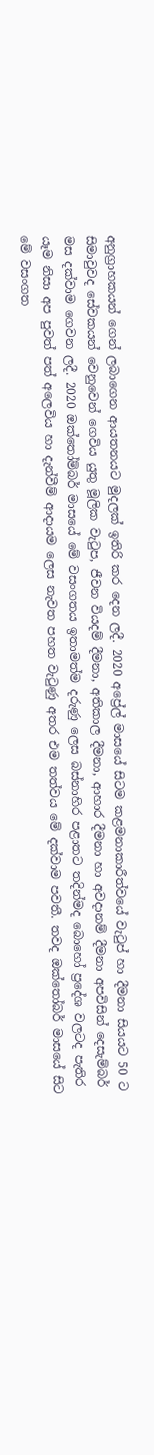අනුග්‍රාහකයන් ගෙන් ලබාගෙන ආයතනයට මුදලක් ඉතිරි කර දෙන ලදී. 2020 අප්‍රේල් මාසයේ සිටම කළමනාකාරීත්වයේ වැටුප් හා දීමනා සියයට 50 ට සිමාවුවද සේවකයන් වෙනුවෙන් ගෙවිය යුතු මූලික වැටුප, ජීවන වියදම් දීමනා, අතිකාල දීමනා, ආහාර දීමනා හා අවදානම් දීමනා අපවිසින් දෙසැම්බර් මස දක්වාම ගෙවන ලදී. 2020 ඔක්තෝම්බර් මාසයේ මේ වසංගතය ඉතාමත්ම දරුණු ලෙස බස්නාහිර පළාතට තදින්මද බොහෝ ප්‍රදේශ වලටද පැතිර යෑම නිසා අප පුවත් පත් අලෙවිය හා දැන්වීම් ආදායම ලෙස නැවත පහත වැටුණු අතර එම තත්වය මේ දක්වාම පවතී. තවද ඔක්තෝබර් මාසයේ සිට මේ වසංගත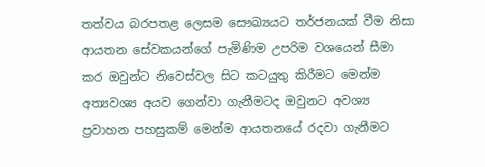තත්වය බරපතළ ලෙසම සෞඛ්‍යයට තර්ජනයක් වීම නිසා ආයතන සේවකයන්ගේ පැමිණිම උපරිම වශයෙන් සීමා කර ඔවුන්ට නිවෙස්වල සිට කටයුතු කිරීමට මෙන්ම අත්‍යවශ්‍ය අයව ගෙන්වා ගැනීමටද ඔවුනට අවශ්‍ය ප්‍රවාහන පහසුකම් මෙන්ම ආයතනයේ රදවා ගැනීමට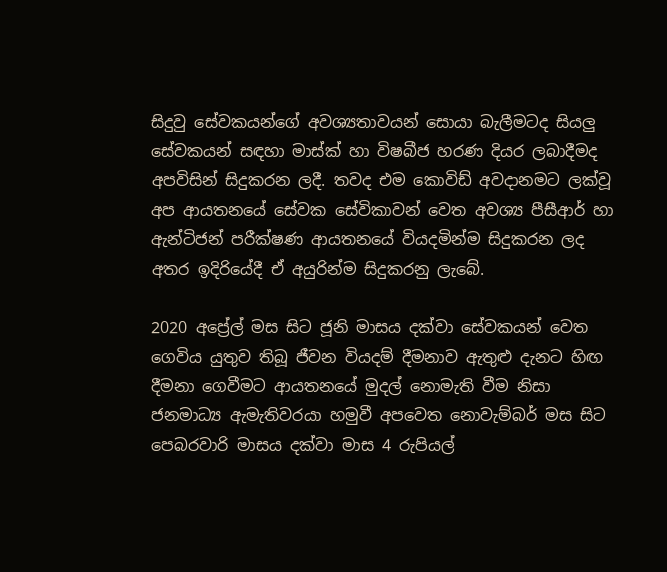සිදුවු සේවකයන්ගේ අවශ්‍යතාවයන් සොයා බැලීමටද සියලු සේවකයන් සඳහා මාස්ක් හා විෂබීජ හරණ දියර ලබාදීමද අපවිසින් සිදුකරන ලදී. තවද එම කොවිඩ් අවදානමට ලක්වූ අප ආයතනයේ සේවක සේවිකාවන් වෙත අවශ්‍ය පීසීආර් හා ඇන්ටිජන් පරීක්ෂණ ආයතනයේ වියදමින්ම සිදුකරන ලද අතර ඉදිරියේදී ඒ අයුරින්ම සිදුකරනු ලැබේ.

2020 අප්‍රේල් මස සිට ජූනි මාසය දක්වා සේවකයන් වෙත ගෙවිය යුතුව තිබූ ජීවන වියදම් දීමනාව ඇතුළු දැනට හිඟ දීමනා ගෙවීමට ආයතනයේ මුදල් නොමැති වීම නිසා ජනමාධ්‍ය ඇමැතිවරයා හමුවී අපවෙත නොවැම්බර් මස සිට පෙබරවාරි මාසය දක්වා මාස 4 රුපියල්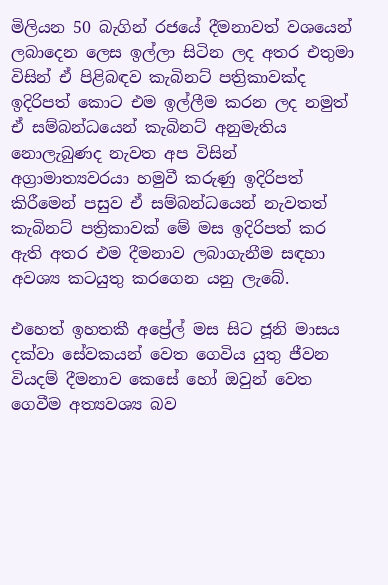මිලියන 50 බැගින් රජයේ දීමනාවත් වශයෙන් ලබාදෙන ලෙස ඉල්ලා සිටින ලද අතර එතුමා විසින් ඒ පිළිබඳව කැබිනට් පත්‍රිකාවක්ද ඉදිරිපත් කොට එම ඉල්ලීම කරන ලද නමුත් ඒ සම්බන්ධයෙන් කැබිනට් අනුමැතිය නොලැබුණද නැවත අප විසින් අග්‍රාමාත්‍යවරයා හමුවී කරුණු ඉදිරිපත් කිරීමෙන් පසුව ඒ සම්බන්ධයෙන් නැවතත් කැබිනට් පත්‍රිකාවක් මේ මස ඉදිරිපත් කර ඇති අතර එම දීමනාව ලබාගැනීම සඳහා අවශ්‍ය කටයුතු කරගෙන යනු ලැබේ.

එහෙත් ඉහතකී අප්‍රේල් මස සිට ජූනි මාසය දක්වා සේවකයන් වෙත ගෙවිය යුතු ජීවන වියදම් දීමනාව කෙසේ හෝ ඔවුන් වෙත ගෙවීම අත්‍යවශ්‍ය බව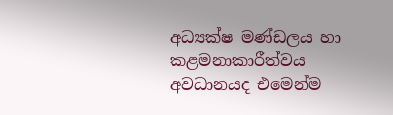අධ්‍යක්ෂ මණ්ඩලය හා කළමනාකාරීත්වය අවධානයද එමෙන්ම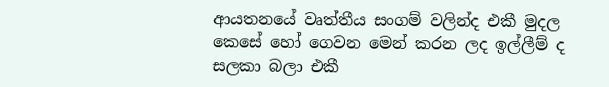ආයතනයේ වෘත්තීය සංගම් වලින්ද එකී මුදල කෙසේ හෝ ගෙවන මෙන් කරන ලද ඉල්ලීම් ද සලකා බලා එකී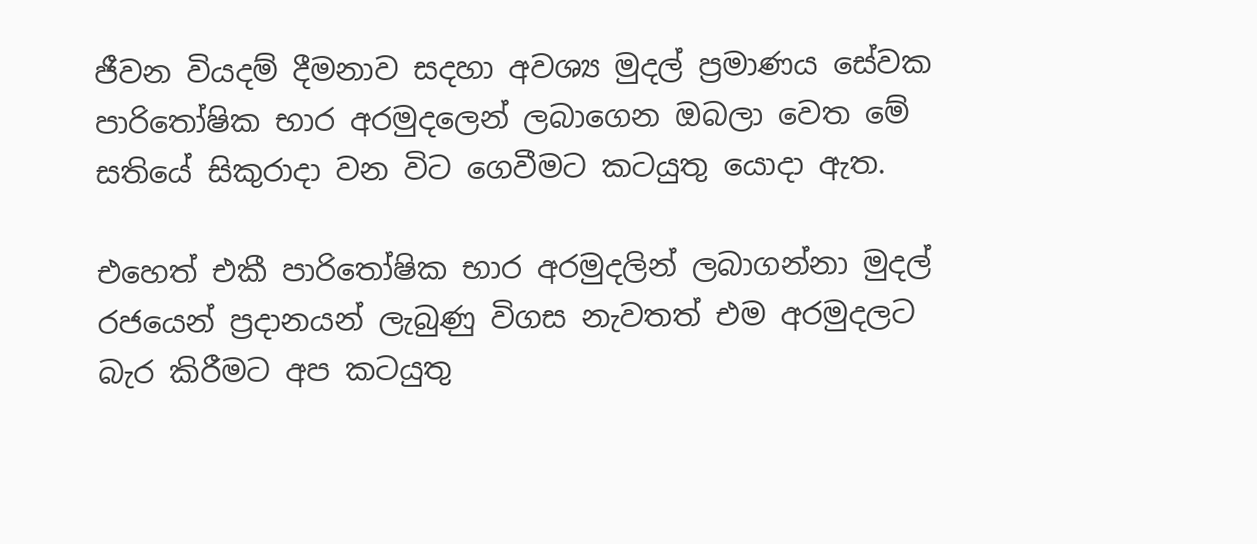ජීවන වියදම් දීමනාව සදහා අවශ්‍ය මුදල් ප්‍රමාණය සේවක පාරිතෝෂික භාර අරමුදලෙන් ලබාගෙන ඔබලා වෙත මේ සතියේ සිකුරාදා වන විට ගෙවීමට කටයුතු යොදා ඇත.

එහෙත් එකී පාරිතෝෂික භාර අරමුදලින් ලබාගන්නා මුදල් රජයෙන් ප්‍රදානයන් ලැබුණු විගස නැවතත් එම අරමුදලට බැර කිරීමට අප කටයුතු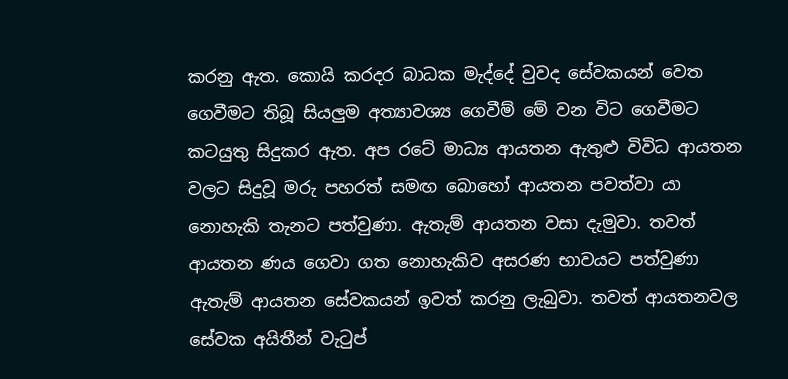කරනු ඇත. කොයි කරදර බාධක මැද්දේ වුවද සේවකයන් වෙත ගෙවීමට තිබූ සියලුම අත්‍යාවශ්‍ය ගෙවීම් මේ වන විට ගෙවීමට කටයුතු සිදුකර ඇත. අප රටේ මාධ්‍ය ආයතන ඇතුළු විවිධ ආයතන වලට සිදුවූ මරු පහරත් සමඟ බොහෝ ආයතන පවත්වා යා නොහැකි තැනට පත්වුණා. ඇතැම් ආයතන වසා දැමුවා. තවත් ආයතන ණය ගෙවා ගත නොහැකිව අසරණ භාවයට පත්වුණා ඇතැම් ආයතන සේවකයන් ඉවත් කරනු ලැබුවා. තවත් ආයතනවල සේවක අයිතීන් වැටුප්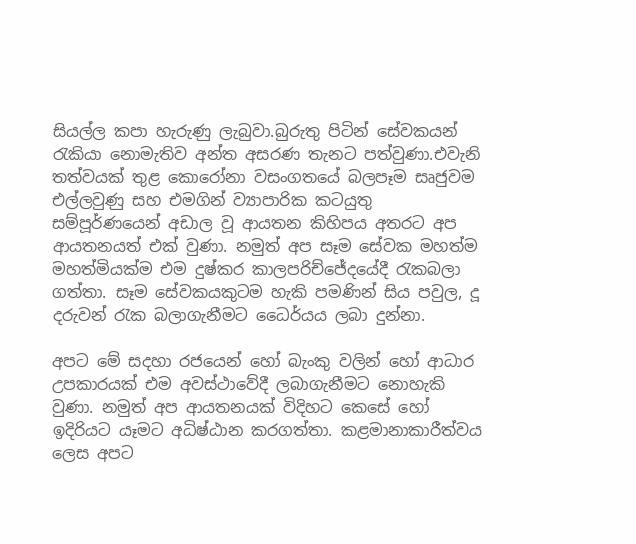සියල්ල කපා හැරුණු ලැබුවා.බුරුතු පිටින් සේවකයන් රැකියා නොමැතිව අන්ත අසරණ තැනට පත්වුණා.එවැනි තත්වයක් තුළ කොරෝනා වසංගතයේ බලපෑම සෘජුවම එල්ලවුණු සහ එමගින් ව්‍යාපාරික කටයුතු සම්පූර්ණයෙන් අඩාල වූ ආයතන කිහිපය අතරට අප ආයතනයත් එක් වුණා. නමුත් අප සෑම සේවක මහත්ම මහත්මියක්ම එම දුෂ්කර කාලපරිච්ජේදයේදී රැකබලා ගත්තා. සෑම සේවකයකුටම හැකි පමණින් සිය පවුල, දූ දරුවන් රැක බලාගැනීමට ධෛර්යය ලබා දුන්නා.

අපට මේ සදහා රජයෙන් හෝ බැංකු වලින් හෝ ආධාර උපකාරයක් එම අවස්ථාවේදී ලබාගැනීමට නොහැකි වුණා. නමුත් අප ආයතනයක් විදිහට කෙසේ හෝ ඉදිරියට යෑමට අධිෂ්ඨාන කරගත්තා. කළමානාකාරීත්වය ලෙස අපට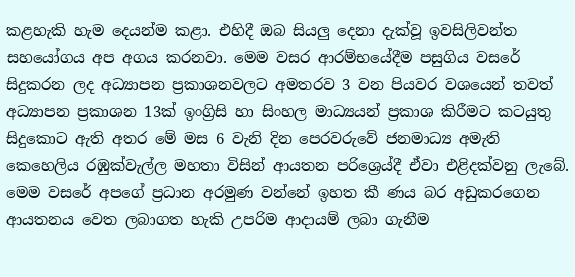කළහැකි හැම දෙයන්ම කළා. එහිදී ඔබ සියලු දෙනා දැක්වූ ඉවසිලිවන්ත සහයෝගය අප අගය කරනවා. මෙම වසර ආරම්භයේදීම පසුගිය වසරේ සිදුකරන ලද අධ්‍යාපන ප්‍රකාශනවලට අමතරව 3 වන පියවර වශයෙන් තවත් අධ්‍යාපන ප්‍රකාශන 13ක් ඉංග්‍රිසි හා සිංහල මාධ්‍යයන් ප්‍රකාශ කිරීමට කටයුතු සිදුකොට ඇති අතර මේ මස 6 වැනි දින පෙරවරුවේ ජනමාධ්‍ය අමැති කෙහෙලිය රඹුක්වැල්ල මහතා විසින් ආයතන පරිශ්‍රෙය්දී ඒවා එළිදක්වනු ලැබේ. මෙම වසරේ අපගේ ප්‍රධාන අරමුණ වන්නේ ඉහත කී ණය බර අඩුකරගෙන ආයතනය වෙත ලබාගත හැකි උපරිම ආදායම් ලබා ගැනීම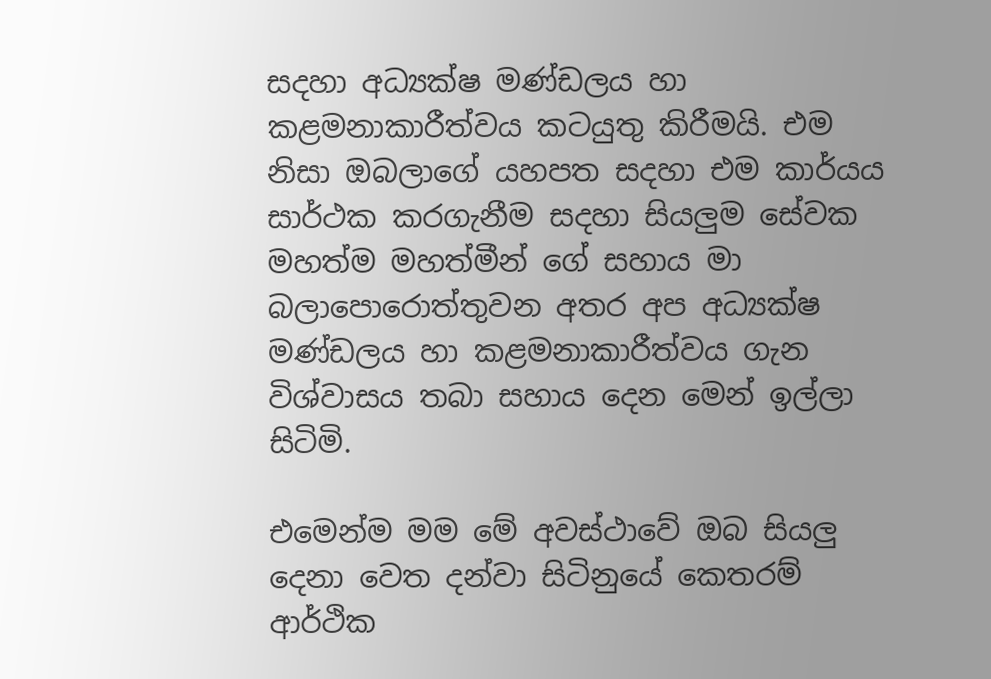සදහා අධ්‍යක්ෂ මණ්ඩලය හා කළමනාකාරීත්වය කටයුතු කිරීමයි. එම නිසා ඔබලාගේ යහපත සදහා එම කාර්යය සාර්ථක කරගැනීම සදහා සියලුම සේවක මහත්ම මහත්මීන් ගේ සහාය මා බලාපොරොත්තුවන අතර අප අධ්‍යක්ෂ මණ්ඩලය හා කළමනාකාරීත්වය ගැන විශ්වාසය තබා සහාය දෙන මෙන් ඉල්ලා සිටිමි.

එමෙන්ම මම මේ අවස්ථාවේ ඔබ සියලු දෙනා වෙත දන්වා සිටිනුයේ කෙතරම් ආර්ථික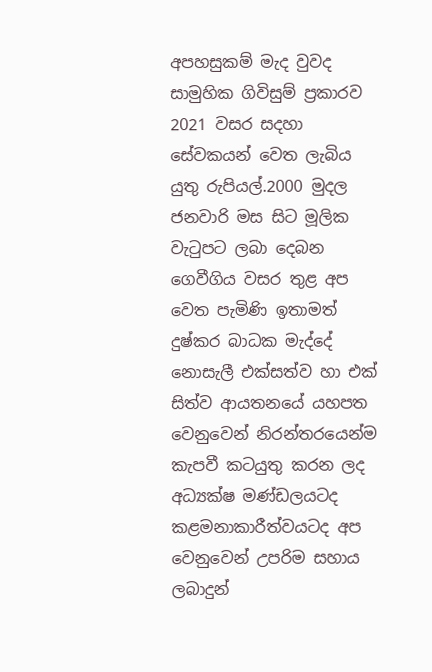අපහසුකම් මැද වුවද සාමුහික ගිවිසුම් ප්‍රකාරව 2021 වසර සදහා සේවකයන් වෙත ලැබිය යුතු රුපියල්.2000 මුදල ජනවාරි මස සිට මූලික වැටුපට ලබා දෙබන ගෙවීගිය වසර තුළ අප වෙත පැමිණි ඉතාමත් දුෂ්කර බාධක මැද්දේ නොසැලී එක්සත්ව හා එක් සිත්ව ආයතනයේ යහපත වෙනුවෙන් නිරන්තරයෙන්ම කැපවී කටයුතු කරන ලද අධ්‍යක්ෂ මණ්ඩලයටද කළමනාකාරීත්වයටද අප වෙනුවෙන් උපරිම සහාය ලබාදුන්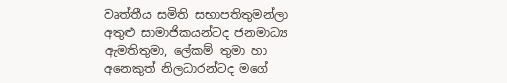වෘත්තීය සමිති සභාපතිතුමන්ලා අතුළු සාමාජිකයන්ටද ජනමාධ්‍ය ඇමතිතුමා, ලේකම් තුමා හා අනෙකුත් නිලධාරන්ටද මගේ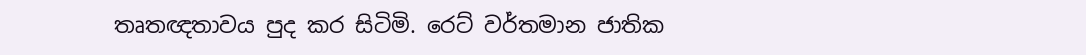තෘතඥතාවය පුද කර සිටිමි. ර‍ෙට් වර්තමාන ජාතික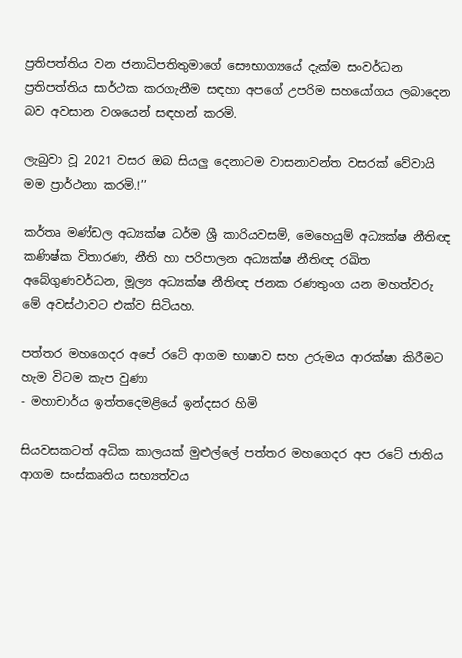ප්‍රතිපත්තිය වන ජනාධිපතිතුමාගේ සෞභාග්‍යයේ දැක්ම සංවර්ධන ප්‍රතිපත්තිය සාර්ථක කරගැනීම සඳහා අපගේ උපරිම සහයෝගය ලබාදෙන බව අවසාන වශයෙන් සඳහන් කරමි.

ලැබුවා වූ 2021 වසර ඔබ සියලු දෙනාටම වාසනාවන්ත වසරක් වේවායි මම ප්‍රාර්ථනා කරමි.!’’

කර්තෘ මණ්ඩල අධ්‍යක්ෂ ධර්ම ශ්‍රී කාරියවසම්, මෙහෙයුම් අධ්‍යක්ෂ නීතිඥ කණිෂ්ක විතාරණ, නීති හා පරිපාලන අධ්‍යක්ෂ නීතිඥ රඛිත අබේගුණවර්ධන, මූල්‍ය අධ්‍යක්ෂ නීතිඥ ජනක රණතුංග යන මහත්වරු මේ අවස්ථාවට එක්ව සිටියහ.

පත්තර මහගෙදර අපේ රටේ ආගම භාෂාව සහ උරුමය ආරක්ෂා කිරීමට හැම විටම කැප වුණා
- මහාචාර්ය ඉත්තදෙමළියේ ඉන්දසර හිමි

සියවසකටත් අධික කාලයක් මුළුල්ලේ පත්තර මහගෙදර අප රටේ ජාතිය ආගම සංස්කෘතිය සභ්‍යත්වය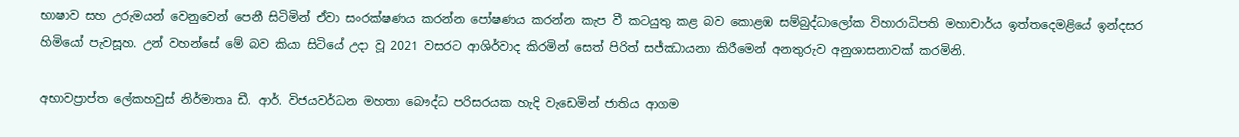භාෂාව සහ උරුමයන් වෙනුවෙන් පෙනී සිටිමින් ඒවා සංරක්ෂණය කරන්න පෝෂණය කරන්න කැප වී කටයුතු කළ බව කොළඹ සම්බුද්ධාලෝක විහාරාධිපති මහාචාර්ය ඉත්තදෙමළියේ ඉන්දසර හිමියෝ පැවසූහ. උන් වහන්සේ මේ බව කියා සිටියේ උදා වූ 2021 වසරට ආශිර්වාද කිරමින් සෙත් පිරිත් සජ්ඣායනා කිරීමෙන් අනතුරුව අනුශාසනාවක් කරමිනි.

අභාවප්‍රාප්ත ලේකහවුස් නිර්මාතෘ ඩී. ආර්. විජයවර්ධන මහතා බෞද්ධ පරිසරයක හැදි වැඩෙමින් ජාතිය ආගම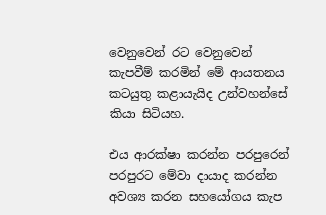වෙනුවෙන් රට වෙනුවෙන් කැපවීම් කරමින් මේ ආයතනය කටයුතු කළායැයිද උන්වහන්සේ කියා සිටියහ.

එය ආරක්ෂා කරන්න පරපුරෙන් පරපුරට මේවා දායාද කරන්න අවශ්‍ය කරන සහයෝගය කැප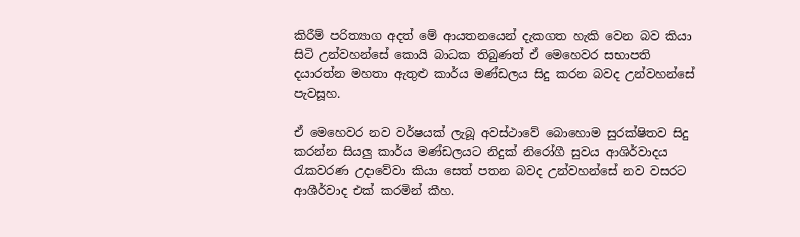කිරීම් පරිත්‍යාග අදත් මේ ආයතනයෙන් දැකගත හැකි වෙන බව කියා සිටි උන්වහන්සේ කොයි බාධක තිබුණත් ඒ මෙහෙවර සභාපති දයාරත්න මහතා ඇතුළු කාර්ය මණ්ඩලය සිදු කරන බවද උන්වහන්සේ පැවසූහ.

ඒ මෙහෙවර නව වර්ෂයක් ලැබූ අවස්ථාවේ බොහොම සුරක්ෂිතව සිදු කරන්න සියලු කාර්ය මණ්ඩලයට නිදුක් නිරෝගී සුවය ආශිර්වාදය රැකවරණ උදාවේවා කියා සෙත් පතන බවද උන්වහන්සේ නව වසරට ආශීර්වාද එක් කරමින් කීහ.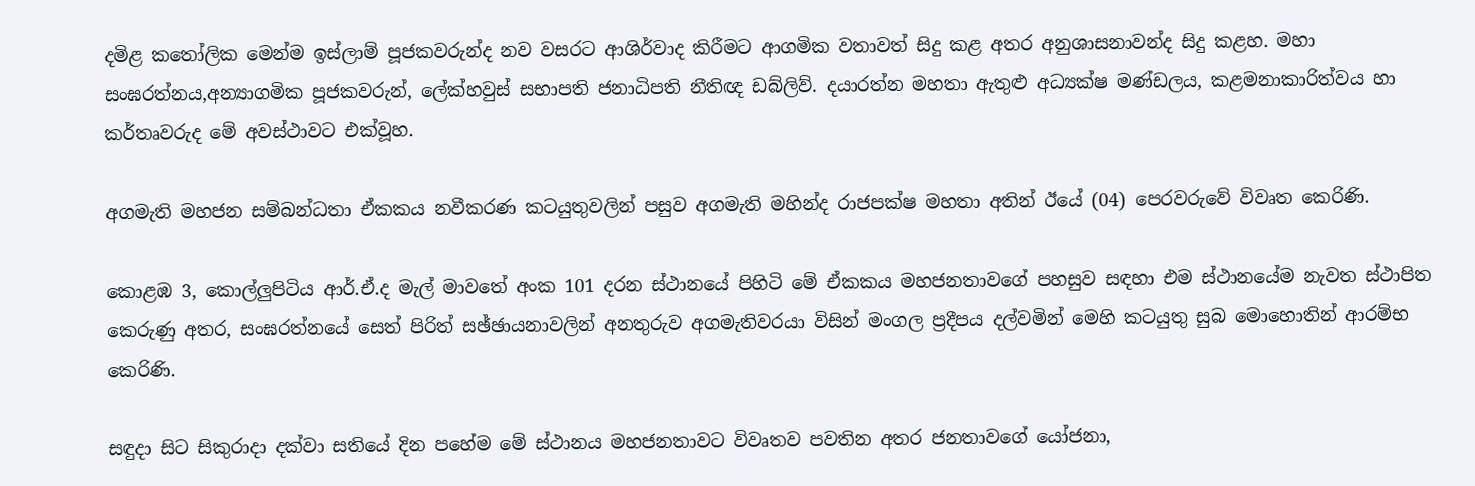දමිළ කතෝලික මෙන්ම ඉස්ලාම් පූජකවරුන්ද නව වසරට ආශිර්වාද කිරීමට ආගමික වතාවත් සිදු කළ අතර අනුශාසනාවන්ද සිදු කළහ. මහා සංඝරත්නය,අන්‍යාගමික පූජකවරුන්, ලේක්හවුස් සභාපති ජනාධිපති නීතිඥ ඩබ්ලිව්. දයාරත්න මහතා ඇතුළු අධ්‍යක්ෂ මණ්ඩලය, කළමනාකාරිත්වය හා කර්තෘවරුද මේ අවස්ථාවට එක්වූහ.

අගමැති මහජන සම්බන්ධතා ඒකකය නවීකරණ කටයුතුවලින් පසුව අගමැති මහින්ද රාජපක්ෂ මහතා අතින් ඊයේ (04) පෙරවරුවේ විවෘත කෙරිණි.

කොළඹ 3, කොල්ලුපිටිය ආර්.ඒ.ද මැල් මාවතේ අංක 101 දරන ස්ථානයේ පිහිටි මේ ඒකකය මහජනතාවගේ පහසුව සඳහා එම ස්ථානයේම නැවත ස්ථාපිත කෙරුණු අතර, සංඝරත්නයේ සෙත් පිරිත් සඡ්ඡායනාවලින් අනතුරුව අගමැතිවරයා විසින් මංගල ප්‍රදීපය දල්වමින් මෙහි කටයුතු සුබ මොහොතින් ආරම්භ කෙරිණි.

සඳුදා සිට සිකුරාදා දක්වා සතියේ දින පහේම මේ ස්ථාන‍ය මහජනතාවට විවෘතව පවතින අතර ජනතාවගේ යෝජනා,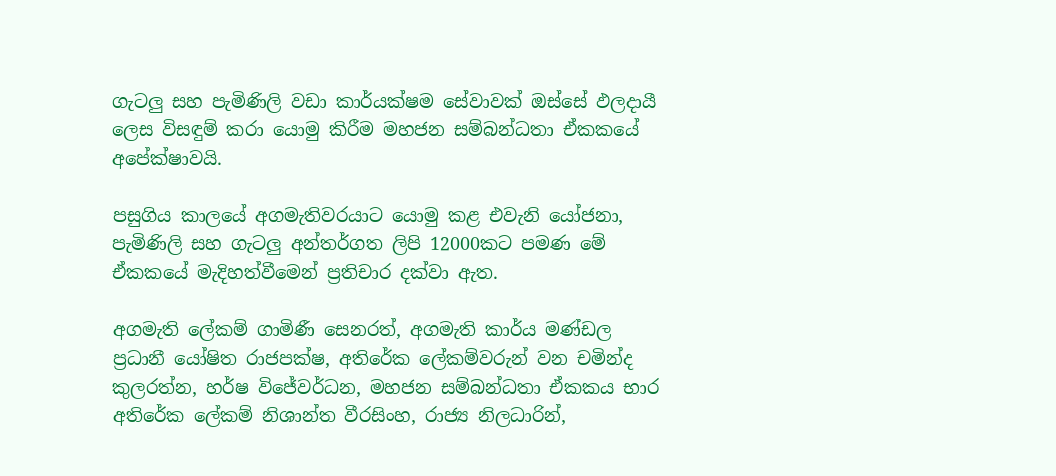ගැටලු සහ පැමිණිලි වඩා කාර්යක්ෂම සේවාවක් ඔස්සේ ඵලදායී ලෙස විසඳුම් කරා යොමු කිරීම මහජන සම්බන්ධතා ඒකකයේ අපේක්ෂාවයි.

පසුගිය කාලයේ අගමැතිවරයාට යොමු කළ එවැනි යෝජනා, පැමිණිලි සහ ගැටලු අන්තර්ගත ලිපි 12000කට පමණ මේ ඒකකයේ මැදිහත්වීමෙන් ප්‍රතිචාර දක්වා ඇත.

අගමැති ලේකම් ගාමිණී සෙනරත්, අගමැති කාර්ය මණ්ඩල ප්‍රධානී යෝෂිත රාජපක්ෂ, අතිරේක ලේකම්වරුන් වන චමින්ද කුලරත්න, හර්ෂ විජේවර්ධන, මහජන සම්බන්ධතා ඒකකය භාර අතිරේක ලේකම් නිශාන්ත වීරසිංහ, රාජ්‍ය නිලධාරින්,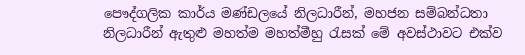පෞද්ගලික කාර්ය මණ්ඩලයේ නිලධාරීන්, මහජන සම්බන්ධතා නිලධාරීන් ඇතුළු මහත්ම මහත්මීහු රැසක් මේ අවස්ථාවට එක්ව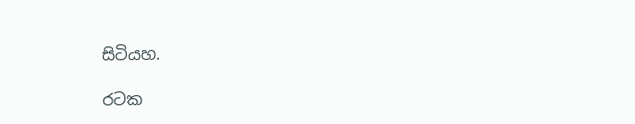සිටියහ.

රටක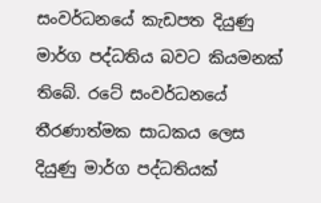සංවර්ධනයේ කැඩපත දියුණු මාර්ග පද්ධතිය බවට කියමනක් තිබේ. රටේ සංවර්ධනයේ තීරණාත්මක සාධකය ලෙස දියුණු මාර්ග පද්ධතියක්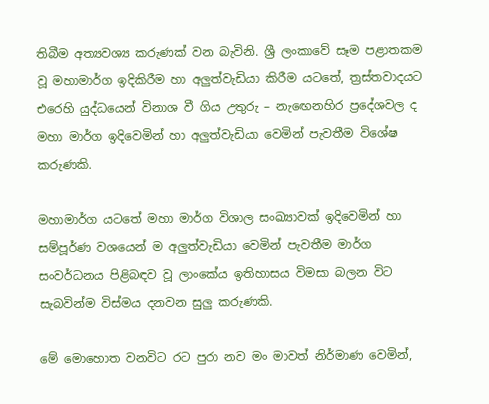තිබීම අත්‍යවශ්‍ය කරුණක් වන බැවිනි. ශ්‍රී ලංකාවේ සෑම පළාතකම වූ මහාමාර්ග ඉදිකිරීම හා අලුත්වැඩියා කිරීම යටතේ, ත්‍රස්තවාදයට එරෙහි යුද්ධයෙන් විනාශ වී ගිය උතුරු – නැඟෙනහිර ප්‍රදේශවල ද මහා මාර්ග ඉදිවෙමින් හා අලුත්වැඩියා වෙමින් පැවතීම විශේෂ කරුණකි.

මහාමාර්ග යටතේ මහා මාර්ග විශාල සංඛ්‍යාවක් ඉදිවෙමින් හා සම්පූර්ණ වශයෙන් ම අලුත්වැඩියා වෙමින් පැවතීම මාර්ග සංවර්ධනය පිළිබඳව වූ ලාංකේය ඉතිහාසය විමසා බලන විට සැබවින්ම විස්මය දනවන සුලු කරුණකි.

මේ මොහොත වනවිට රට පුරා නව මං මාවත් නිර්මාණ වෙමින්,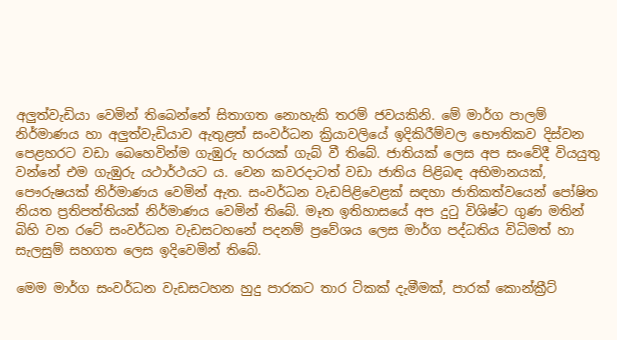අලුත්වැඩියා වෙමින් තිබෙන්නේ සිතාගත නොහැකි තරම් ජවයකිනි. මේ මාර්ග පාලම් නිර්මාණය හා අලුත්වැඩියාව ඇතුළත් සංවර්ධන ක්‍රියාවලියේ ඉදිකිරීම්වල භෞතිකව දිස්වන පෙළහරට වඩා බෙහෙවින්ම ගැඹුරු හරයක් ගැබ් වී තිබේ. ජාතියක් ලෙස අප සංවේදී වියයුතු වන්නේ එම ගැඹුරු යථාර්ථයට ය. වෙන කවරදාටත් වඩා ජාතිය පිළිබඳ අභිමානයක්, පෞරුෂයක් නිර්මාණය වෙමින් ඇත. සංවර්ධන වැඩපිළිවෙළක් සඳහා ජාතිකත්වයෙන් පෝෂිත නියත ප්‍රතිපත්තියක් නිර්මාණය වෙමින් තිබේ. මෑත ඉතිහාසයේ අප දුටු විශිෂ්ට ගුණ මතින් බිහි වන රටේ සංවර්ධන වැඩසටහනේ පදනම් ප්‍රවේශය ලෙස මාර්ග පද්ධතිය විධිමත් හා සැලසුම් සහගත ලෙස ඉදිවෙමින් තිබේ.

මෙම මාර්ග සංවර්ධන වැඩසටහන හුදු පාරකට තාර ටිකක් දැමීමක්, පාරක් කොන්ක්‍රීට්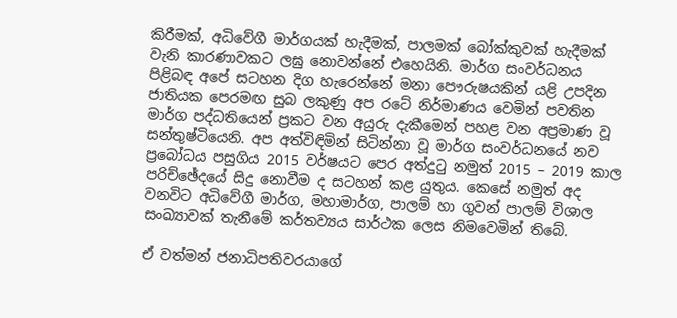කිරීමක්, අධිවේගී මාර්ගයක් හැදීමක්, පාලමක් බෝක්කුවක් හැදීමක් වැනි කාරණාවකට ලඝු නොවන්නේ එහෙයිනි. මාර්ග සංවර්ධනය පිළිබඳ අපේ සටහන දිග හැරෙන්නේ මනා පෞරුෂයකින් යළි උපදින ජාතියක පෙරමඟ සුබ ලකුණු අප රටේ නිර්මාණය වෙමින් පවතින මාර්ග පද්ධතියෙන් ප්‍රකට වන අයුරු දැකීමෙන් පහළ වන අප්‍රමාණ වූ සන්තුෂ්ටියෙනි. අප අත්විඳිමින් සිටින්නා වූ මාර්ග සංවර්ධනයේ නව ප්‍රබෝධය පසුගිය 2015 වර්ෂයට පෙර අත්දුටු නමුත් 2015 – 2019 කාල පරිච්ඡේදයේ සිදු නොවීම ද සටහන් කළ යුතුය. කෙසේ නමුත් අද වනවිට අධිවේගී මාර්ග, මහාමාර්ග, පාලම් හා ගුවන් පාලම් විශාල සංඛ්‍යාවක් තැනීමේ කර්තව්‍යය සාර්ථක ලෙස නිමවෙමින් තිබේ.

ඒ වත්මන් ජනාධිපතිවරයාගේ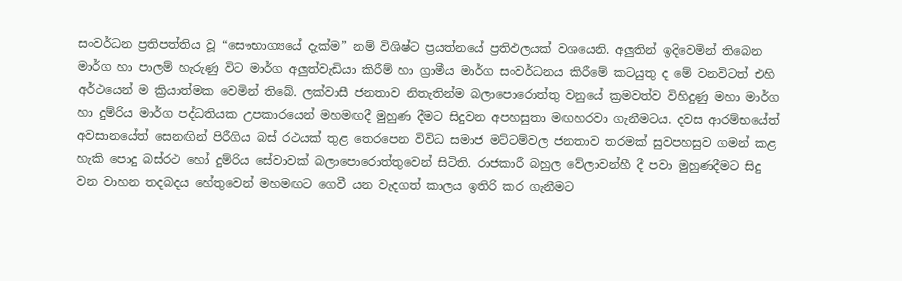සංවර්ධන ප්‍රතිපත්තිය වූ “සෞභාග්‍යයේ දැක්ම” නම් විශිෂ්ට ප්‍රයත්නයේ ප්‍රතිඵලයක් වශයෙනි. අලුතින් ඉදිවෙමින් තිබෙන මාර්ග හා පාලම් හැරුණු විට මාර්ග අලුත්වැඩියා කිරීම් හා ග්‍රාමීය මාර්ග සංවර්ධනය කිරීමේ කටයුතු ද මේ වනවිටත් එහි අර්ථයෙන් ම ක්‍රියාත්මක වෙමින් තිබේ. ලක්වාසී ජනතාව නිතැතින්ම බලාපොරොත්තු වනුයේ ක්‍රමවත්ව විහිදුණු මහා මාර්ග හා දුම්රිය මාර්ග පද්ධතියක උපකාරයෙන් මහමඟදී මුහුණ දීමට සිදුවන අපහසුතා මඟහරවා ගැනීමටය. දවස ආරම්භයේත් අවසානයේත් සෙනඟින් පිරීගිය බස් රථයක් තුළ තෙරපෙන විවිධ සමාජ මට්ටම්වල ජනතාව තරමක් සුවපහසුව ගමන් කළ හැකි පොදු බස්රථ හෝ දුම්රිය සේවාවක් බලාපොරොත්තුවෙන් සිටිති. රාජකාරී බහුල වේලාවන්හී දී පවා මුහුණදීමට සිදු වන වාහන තදබදය හේතුවෙන් මහමඟට ගෙවී යන වැදගත් කාලය ඉතිරි කර ගැනීමට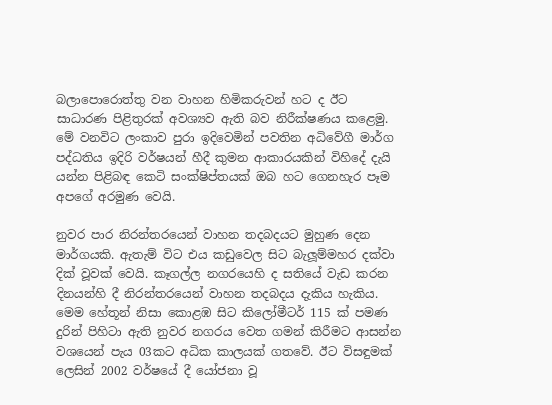බලාපොරොත්තු වන වාහන හිමිකරුවන් හට ද ඊට සාධාරණ පිළිතුරක් අවශ්‍යව ඇති බව නිරීක්ෂණය කළෙමු. මේ වනවිට ලංකාව පුරා ඉදිවෙමින් පවතින අධිවේගී මාර්ග පද්ධතිය ඉදිරි වර්ෂයන් හීදී කුමන ආකාරයකින් විහිදේ දැයි යන්න පිළිබඳ කෙටි සංක්ෂිප්තයක් ඔබ හට ගෙනහැර පෑම අපගේ අරමුණ වෙයි.

නුවර පාර නිරන්තරයෙන් වාහන තදබදයට මුහුණ දෙන මාර්ගයකි. ඇතැම් විට එය කඩුවෙල සිට බැලූම්මහර දක්වා දික් වූවක් වෙයි. කෑගල්ල නගරයෙහි ද සතියේ වැඩ කරන දිනයන්හි දී නිරන්තරයෙන් වාහන තදබදය දැකිය හැකිය. මෙම හේතූන් නිසා කොළඹ සිට කිලෝමීටර් 115 ක් පමණ දුරින් පිහිටා ඇති නුවර නගරය වෙත ගමන් කිරීමට ආසන්න වශයෙන් පැය 03කට අධික කාලයක් ගතවේ. ඊට විසඳුමක් ලෙසින් 2002 වර්ෂයේ දී යෝජනා වූ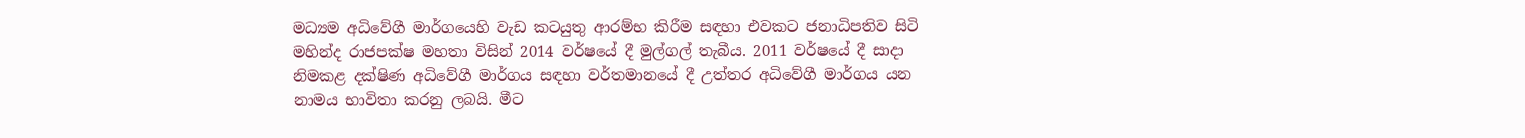මධ්‍යම අධිවේගී මාර්ගයෙහි වැඩ කටයුතු ආරම්භ කිරීම සඳහා එවකට ජනාධිපතිව සිටි මහින්ද රාජපක්ෂ මහතා විසින් 2014 වර්ෂයේ දී මුල්ගල් තැබීය. 2011 වර්ෂයේ දී සාදා නිමකළ දක්ෂිණ අධිවේගී මාර්ගය සඳහා වර්තමානයේ දී උත්තර අධිවේගී මාර්ගය යන නාමය භාවිතා කරනු ලබයි. මීට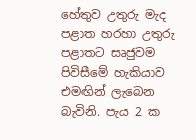හේතුව උතුරු මැද පළාත හරහා උතුරු පළාතට සෘජුවම පිවිසීමේ හැකියාව එමඟින් ලැබෙන බැවිනි. පැය 2 ක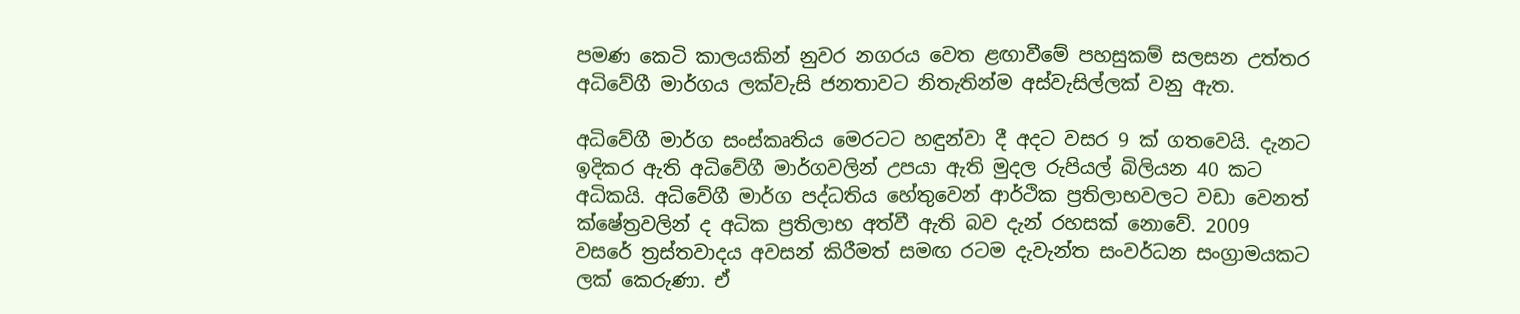පමණ කෙටි කාලයකින් නුවර නගරය වෙත ළඟාවීමේ පහසුකම් සලසන උත්තර අධිවේගී මාර්ගය ලක්වැසි ජනතාවට නිතැතින්ම අස්වැසිල්ලක් වනු ඇත.

අධිවේගී මාර්ග සංස්කෘතිය මෙරටට හඳුන්වා දී අදට වසර 9 ක් ගතවෙයි. දැනට ඉදිකර ඇති අධිවේගී මාර්ගවලින් උපයා ඇති මුදල රුපියල් බිලියන 40 කට අධිකයි. අධිවේගී මාර්ග පද්ධතිය හේතුවෙන් ආර්ථික ප්‍රතිලාභවලට වඩා වෙනත් ක්ෂේත්‍රවලින් ද අධික ප්‍රතිලාභ අත්වී ඇති බව දැන් රහසක් නොවේ. 2009 වසරේ ත්‍රස්තවාදය අවසන් කිරීමත් සමඟ රටම දැවැන්ත සංවර්ධන සංග්‍රාමයකට ලක් කෙරුණා. ඒ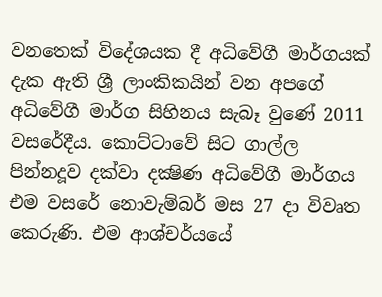වනතෙක් විදේශයක දී අධිවේගී මාර්ගයක් දැක ඇති ශ්‍රී ලාංකිකයින් වන අපගේ අධිවේගී මාර්ග සිහිනය සැබෑ වුණේ 2011 වසරේදීය. කොට්ටාවේ සිට ගාල්ල පින්නදූව දක්වා දක්‍ෂිණ අධිවේගී මාර්ගය එම වසරේ නොවැම්බර් මස 27 දා විවෘත කෙරුණි. එම ආශ්චර්යයේ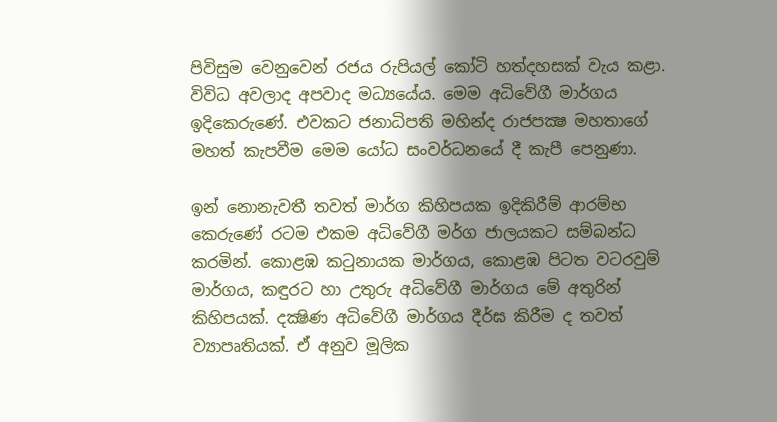පිවිසුම වෙනුවෙන් රජය රුපියල් කෝටි හත්දහසක් වැය කළා. විවිධ අවලාද අපවාද මධ්‍යයේය. මෙම අධිවේගී මාර්ගය ඉදිකෙරුණේ. එවකට ජනාධිපති මහින්ද රාජපක්‍ෂ මහතාගේ මහත් කැපවීම මෙම යෝධ සංවර්ධනයේ දී කැපී පෙනුණා.

ඉන් නොනැවතී තවත් මාර්ග කිහිපයක ඉදිකිරීම් ආරම්භ කෙරුණේ රටම එකම අධිවේගී මර්ග ජාලයකට සම්බන්ධ කරමින්. කොළඹ කටුනායක මාර්ගය, කොළඹ පිටත වටරවුම් මාර්ගය, කඳුරට හා උතුරු අධිවේගී මාර්ගය මේ අතුරින් කිහිපයක්. දක්‍ෂිණ අධිවේගී මාර්ගය දීර්ඝ කිරීම ද තවත් ව්‍යාපෘතියක්. ඒ අනුව මූලික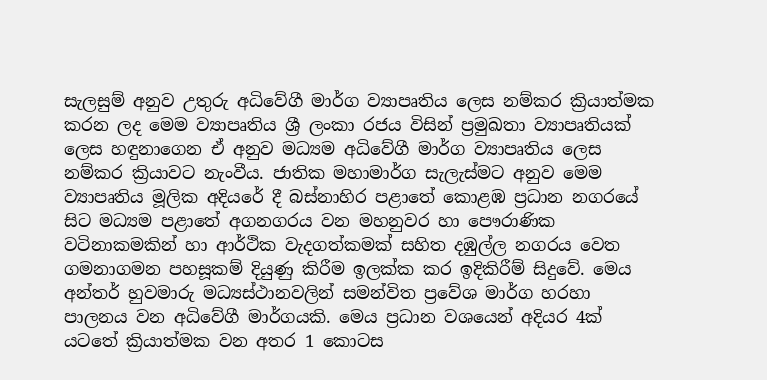සැලසුම් අනුව උතුරු අධිවේගී මාර්ග ව්‍යාපෘතිය ලෙස නම්කර ක්‍රියාත්මක කරන ලද මෙම ව්‍යාපෘතිය ශ්‍රී ලංකා රජය විසින් ප්‍රමුඛතා ව්‍යාපෘතියක් ලෙස හඳුනාගෙන ඒ අනුව මධ්‍යම අධිවේගී මාර්ග ව්‍යාපෘතිය ලෙස නම්කර ක්‍රියාවට නැංවීය. ජාතික මහාමාර්ග සැලැස්මට අනුව මෙම ව්‍යාපෘතිය මූලික අදියරේ දී බස්නාහිර පළාතේ කොළඹ ප්‍රධාන නගරයේ සිට මධ්‍යම පළාතේ අගනගරය වන මහනුවර හා පෞරාණික වටිනාකමකින් හා ආර්ථික වැදගත්කමක් සහිත දඹුල්ල නගරය වෙත ගමනාගමන පහසූකම් දියුණු කිරීම ඉලක්ක කර ඉදිකිරීම් සිදුවේ. මෙය අන්තර් හුවමාරු මධ්‍යස්ථානවලින් සමන්විත ප්‍රවේශ මාර්ග හරහා පාලනය වන අධිවේගී මාර්ගයකි. මෙය ප්‍රධාන වශයෙන් අදියර 4ක් යටතේ ක්‍රියාත්මක වන අතර 1 කොටස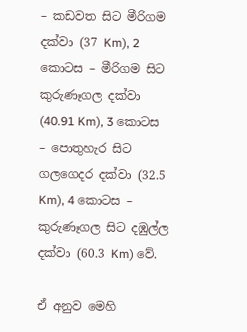– කඩවත සිට මීරිගම දක්වා (37 Km), 2 කොටස – මීරිගම සිට කුරුණෑගල දක්වා (40.91 Km), 3 කොටස – පොතුහැර සිට ගලගෙදර දක්වා (32.5 Km), 4 කොටස – කුරුණෑගල සිට දඹුල්ල දක්වා (60.3 Km) වේ.

ඒ අනුව මෙහි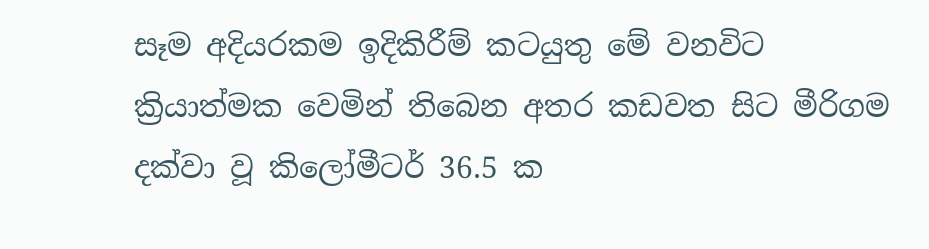සෑම අදියරකම ඉදිකිරීම් කටයුතු මේ වනවිට ක්‍රියාත්මක වෙමින් තිබෙන අතර කඩවත සිට මීරිගම දක්වා වූ කිලෝමීටර් 36.5 ක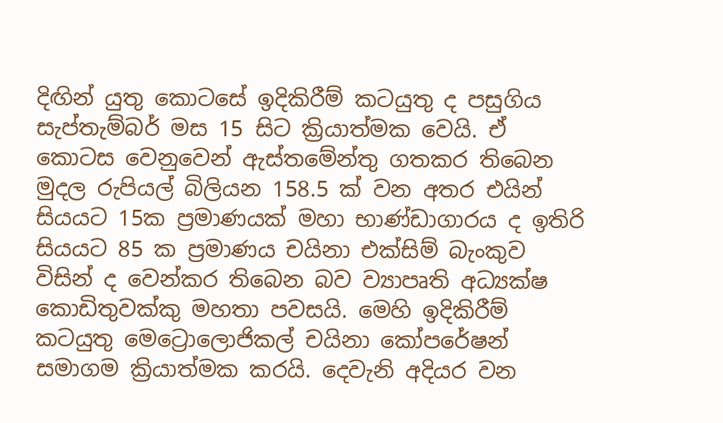දිඟින් යුතු කොටසේ ඉදිකිරීම් කටයුතු ද පසුගිය සැප්තැම්බර් මස 15 සිට ක්‍රියාත්මක වෙයි. ඒ කොටස වෙනුවෙන් ඇස්තමේන්තු ගතකර තිබෙන මුදල රුපියල් බිලියන 158.5 ක් වන අතර එයින් සියයට 15ක ප්‍රමාණයක් මහා භාණ්ඩාගාරය ද ඉතිරි සියයට 85 ක ප්‍රමාණය චයිනා එක්සිම් බැංකුව විසින් ද වෙන්කර තිබෙන බව ව්‍යාපෘති අධ්‍යක්ෂ කොඩිතුවක්කු මහතා පවසයි. මෙහි ඉදිකිරීම් කටයුතු මෙට්‍රොලොජිකල් චයිනා කෝපරේෂන් සමාගම ක්‍රියාත්මක කරයි. දෙවැනි අදියර වන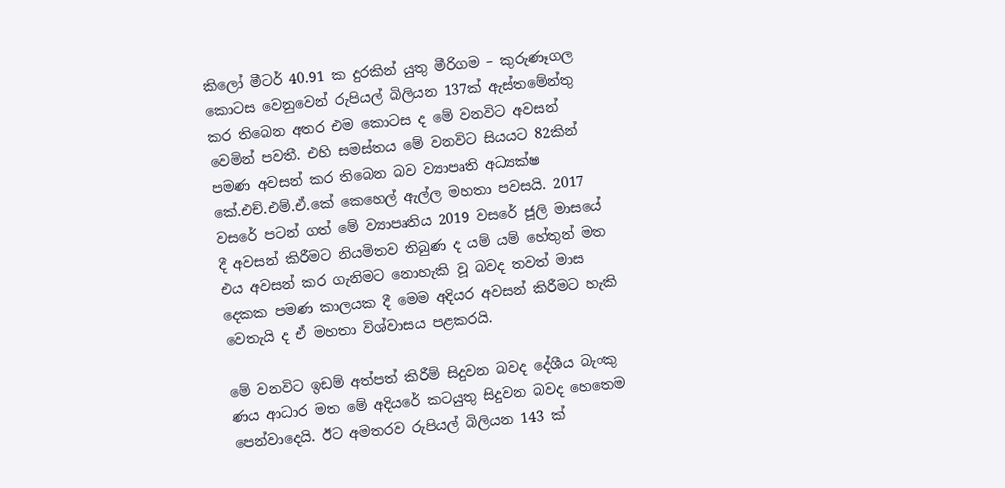කිලෝ මීටර් 40.91 ක දුරකින් යුතු මීරිගම – කුරුණෑගල කොටස වෙනුවෙන් රුපියල් බිලියන 137ක් ඇස්තමේන්තු කර තිබෙන අතර එම කොටස ද මේ වනවිට අවසන් වෙමින් පවතී. එහි සමස්තය මේ වනවිට සියයට 82කින් පමණ අවසන් කර තිබෙන බව ව්‍යාපෘති අධ්‍යක්ෂ කේ.එච්.එම්.ඒ.කේ කෙහෙල් ඇල්ල මහතා පවසයි. 2017 වසරේ පටන් ගත් මේ ව්‍යාපෘතිය 2019 වසරේ ජූලි මාසයේ දී අවසන් කිරීමට නියමිතව තිබුණ ද යම් යම් හේතුන් මත එය අවසන් කර ගැනිමට නොහැකි වූ බවද තවත් මාස දෙකක පමණ කාලයක දී මෙම අදියර අවසන් කිරීමට හැකි වෙතැයි ද ඒ මහතා විශ්වාසය පළකරයි.

මේ වනවිට ඉඩම් අත්පත් කිරීම් සිදුවන බවද දේශීය බැංකු ණය ආධාර මත මේ අදියරේ කටයුතු සිදුවන බවද හෙතෙම පෙන්වාදෙයි. ඊට අමතරව රුපියල් බිලියන 143 ක්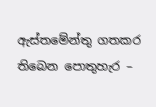ඇස්තමේන්තු ගතකර තිබෙන පොතුහැර –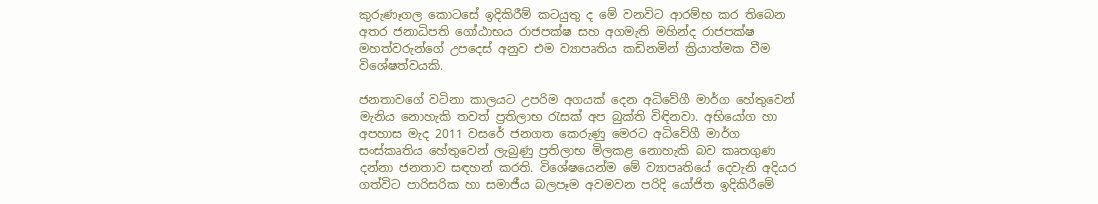කුරුණෑගල කොටසේ ඉදිකිරීම් කටයුතු ද මේ වනවිට ආරම්භ කර තිබෙන අතර ජනාධිපති ගෝඨාභය රාජපක්ෂ සහ අගමැති මහින්ද රාජපක්ෂ මහත්වරුන්ගේ උපදෙස් අනුව එම ව්‍යාපෘතිය කඩිනමින් ක්‍රියාත්මක වීම විශේෂත්වයකි.

ජනතාවගේ වටිනා කාලයට උපරිම අගයක් දෙන අධිවේගී මාර්ග හේතුවෙන් මැනිය නොහැකි තවත් ප්‍රතිලාභ රැසක් අප බුක්ති විඳිනවා. අභියෝග හා අපහාස මැද 2011 වසරේ ජනගත කෙරුණු මෙරට අධිවේගී මාර්ග සංස්කෘතිය හේතුවෙන් ලැබුණු ප්‍රතිලාභ මිලකළ නොහැකි බව කෘතගුණ දන්නා ජනතාව සඳහන් කරති. විශේෂයෙන්ම මේ ව්‍යාපෘතියේ දෙවැනි අදියර ගත්විට පාරිසරික හා සමාජීය බලපෑම අවමවන පරිදි යෝජිත ඉදිකිරීමේ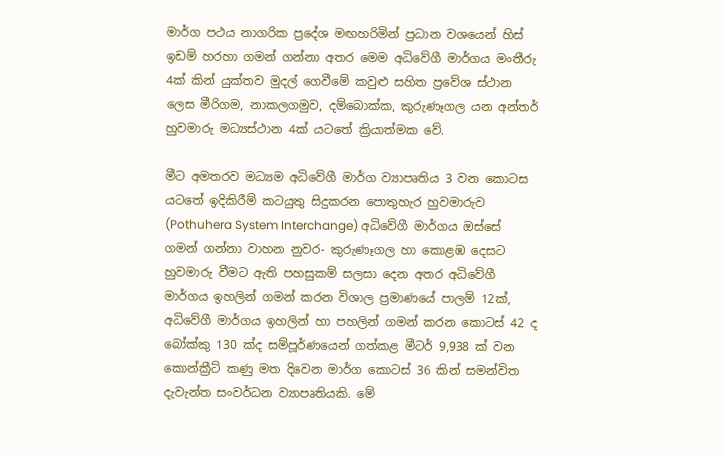මාර්ග පථය නාගරික ප්‍රදේශ මඟහරිමින් ප්‍රධාන වශයෙන් හිස් ඉඩම් හරහා ගමන් ගන්නා අතර මෙම අධිවේගී මාර්ගය මංතීරු 4ක් කින් යුක්තව මුදල් ගෙවීමේ කවුළු සහිත ප්‍රවේශ ස්ථාන ලෙස මීරිගම, නාකලගමුව, දම්බොක්ක, කුරුණෑගල යන අන්තර් හුවමාරු මධ්‍යස්ථාන 4ක් යටතේ ක්‍රියාත්මක වේ.

මීට අමතරව මධ්‍යම අධිවේගී මාර්ග ව්‍යාපෘතිය 3 වන කොටස යටතේ ඉදිකිරීම් කටයුතු සිදුකරන පොතුහැර හුවමාරුව (Pothuhera System Interchange) අධිවේගී මාර්ගය ඔස්සේ ගමන් ගන්නා වාහන නුවර- කුරුණෑගල හා කොළඹ දෙසට හුවමාරු වීමට ඇති පහසුකම් සලසා දෙන අතර අධිවේගී මාර්ගය ඉහලින් ගමන් කරන විශාල ප්‍රමාණයේ පාලම් 12ක්, අධිවේගී මාර්ගය ඉහලින් හා පහලින් ගමන් කරන කොටස් 42 ද බෝක්කු 130 ක්ද සම්පූර්ණයෙන් ගත්කළ මීටර් 9,938 ක් වන කොන්ක්‍රීට් කණු මත දිවෙන මාර්ග කොටස් 36 කින් සමන්විත දැවැන්ත සංවර්ධන ව්‍යාපෘතියකි. මේ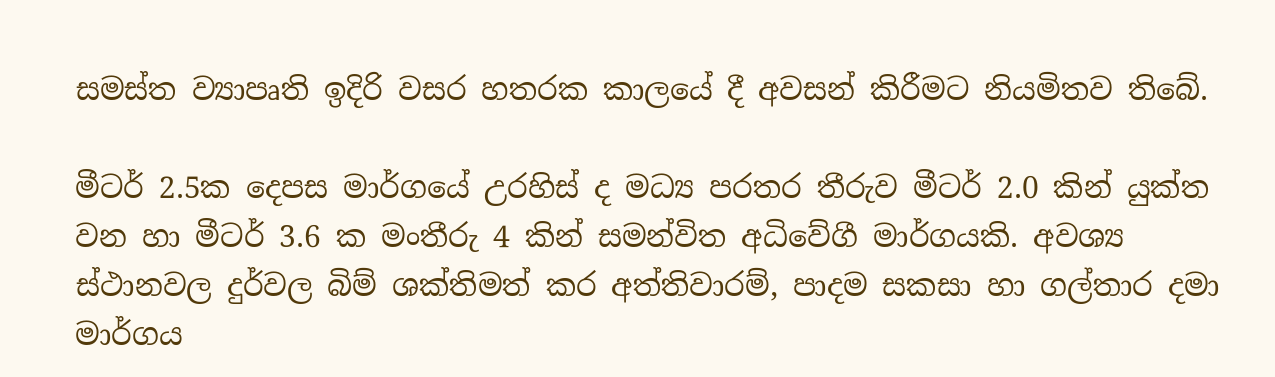සමස්ත ව්‍යාපෘති ඉදිරි වසර හතරක කාලයේ දී අවසන් කිරීමට නියමිතව තිබේ.

මීටර් 2.5ක දෙපස මාර්ගයේ උරහිස් ද මධ්‍ය පරතර තීරුව මීටර් 2.0 කින් යුක්ත වන හා මීටර් 3.6 ක මංතීරු 4 කින් සමන්විත අධිවේගී මාර්ගයකි. අවශ්‍ය ස්ථානවල දුර්වල බිම් ශක්තිමත් කර අත්තිවාරම්, පාදම සකසා හා ගල්තාර දමා මාර්ගය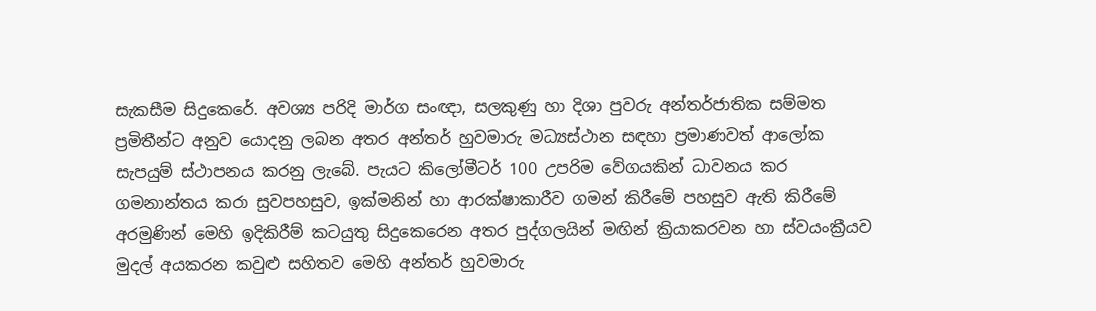සැකසීම සිදුකෙරේ. අවශ්‍ය පරිදි මාර්ග සංඥා, සලකුණු හා දිශා පුවරු අන්තර්ජාතික සම්මත ප්‍රමිතීන්ට අනුව යොදනු ලබන අතර අන්තර් හුවමාරු මධ්‍යස්ථාන සඳහා ප්‍රමාණවත් ආලෝක සැපයුම් ස්ථාපනය කරනු ලැබේ. පැයට කිලෝමීටර් 100 උපරිම වේගයකින් ධාවනය කර ගමනාන්තය කරා සුවපහසුව, ඉක්මනින් හා ආරක්ෂාකාරීව ගමන් කිරීමේ පහසුව ඇති කිරීමේ අරමුණින් මෙහි ඉදිකිරීම් කටයුතු සිදුකෙරෙන අතර පුද්ගලයින් මඟින් ක්‍රියාකරවන හා ස්වයංක්‍රීයව මුදල් අයකරන කවුළු සහිතව මෙහි අන්තර් හුවමාරු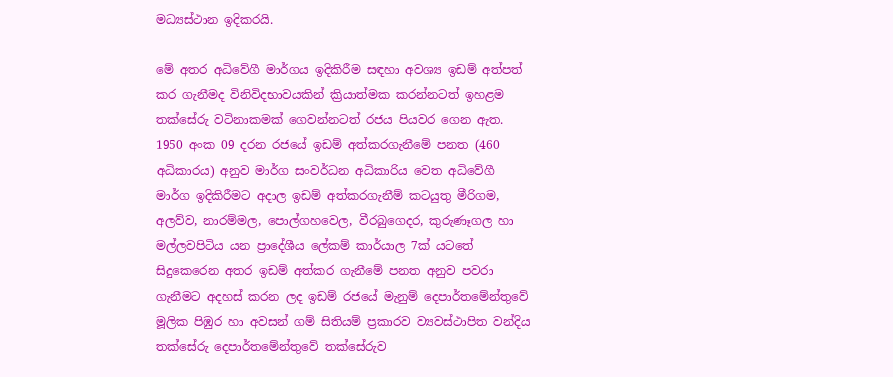මධ්‍යස්ථාන ඉදිකරයි.

මේ අතර අධිවේගී මාර්ගය ඉදිකිරීම සඳහා අවශ්‍ය ඉඩම් අත්පත් කර ගැනීමද විනිවිදභාවයකින් ක්‍රියාත්මක කරන්නටත් ඉහළම තක්සේරු වටිනාකමක් ගෙවන්නටත් රජය පියවර ගෙන ඇත. 1950 අංක 09 දරන රජයේ ඉඩම් අත්කරගැනීමේ පනත (460 අධිකාරය) අනුව මාර්ග සංවර්ධන අධිකාරිය වෙත අධිවේගී මාර්ග ඉදිකිරීමට අදාල ඉඩම් අත්කරගැනීම් කටයුතු මීරිගම, අලව්ව, නාරම්මල, පොල්ගහවෙල, වීරබුගෙදර, කුරුණෑගල හා මල්ලවපිටිය යන ප්‍රාදේශීය ලේකම් කාර්යාල 7ක් යටතේ සිදුකෙරෙන අතර ඉඩම් අත්කර ගැනීමේ පනත අනුව පවරා ගැනීමට අදහස් කරන ලද ඉඩම් රජයේ මැනුම් දෙපාර්තමේන්තුවේ මූලික පිඹුර හා අවසන් ගම් සිතියම් ප්‍රකාරව ව්‍යවස්ථාපිත වන්දිය තක්සේරු දෙපාර්තමේන්තුවේ තක්සේරුව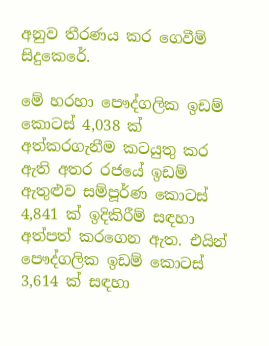අනුව තීරණය කර ගෙවීම් සිදුකෙරේ.

මේ හරහා පෞද්ගලික ඉඩම් කොටස් 4,038 ක් අත්කරගැනීම කටයුතු කර ඇති අතර රජයේ ඉඩම් ඇතුළුව සම්පූර්ණ කොටස් 4,841 ක් ඉදිකිරීම් සඳහා අත්පත් කරගෙන ඇත. එයින් පෞද්ගලික ඉඩම් කොටස් 3,614 ක් සඳහා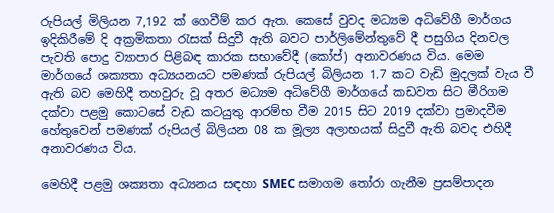රුපියල් මිලියන 7,192 ක් ගෙවීම් කර ඇත. කෙසේ වුවද මධ්‍යම අධිවේගී මාර්ගය ඉදිකිරීමේ දි අක්‍රමිකතා රැසක් සිදුවී ඇති බවට පාර්ලිමේන්තුවේ දී පසුගිය දිනවල පැවති පොදු ව්‍යාපාර පිළිබඳ කාරක සභාවේදී (කෝප්) අනාවරණය විය. මෙම මාර්ගයේ ශක්‍යතා අධ්‍යයනයට පමණක් රුපියල් බිලියන 1.7 කට වැඩි මුදලක් වැය වී ඇති බව මෙහිදී තහවුරු වූ අතර මධ්‍යම අධිවේගී මාර්ගයේ කඩවත සිට මීරිගම දක්වා පළමු කොටසේ වැඩ කටයුතු ආරම්භ වීම 2015 සිට 2019 දක්වා ප්‍රමාදවීම හේතුවෙන් පමණක් රුපියල් බිලියන 08 ක මූල්‍ය අලාභයක් සිදුවී ඇති බවද එහිදී අනාවරණය විය.

මෙහිදී පළමු ශක්‍යතා අධ්‍යනය සඳහා SMEC සමාගම තෝරා ගැනීම ප්‍රසම්පාදන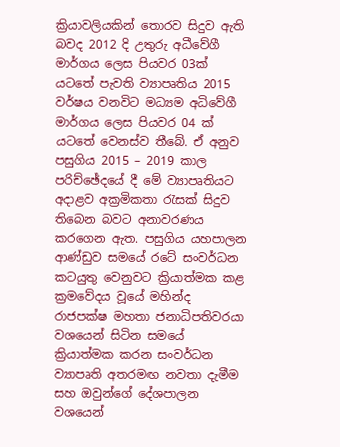ක්‍රියාවලියකින් තොරව සිදුව ඇති බවද 2012 දි උතුරු අධීවේගී මාර්ගය ලෙස පියවර 03ක් යටතේ පැවති ව්‍යාපෘතිය 2015 වර්ෂය වනවිට මධ්‍යම අධිවේගී මාර්ගය ලෙස පියවර 04 ක් යටතේ වෙනස්ව තීබේ. ඒ අනුව පසුගිය 2015 – 2019 කාල පරිච්ඡේදයේ දී මේ ව්‍යාපෘතියට අදාළව අක්‍රමිකතා රැසක් සිදුව තිබෙන බවට අනාවරණය කරගෙන ඇත. පසුගිය යහපාලන ආණ්ඩුව සමයේ රටේ සංවර්ධන කටයුතු වෙනුවට ක්‍රියාත්මක කළ ක්‍රමවේදය වූයේ මහින්ද රාජපක්ෂ මහතා ජනාධිපතිවරයා වශයෙන් සිටින සමයේ ක්‍රියාත්මක කරන සංවර්ධන ව්‍යාපෘති අතරමඟ නවතා දැමීම සහ ඔවුන්ගේ දේශපාලන වශයෙන්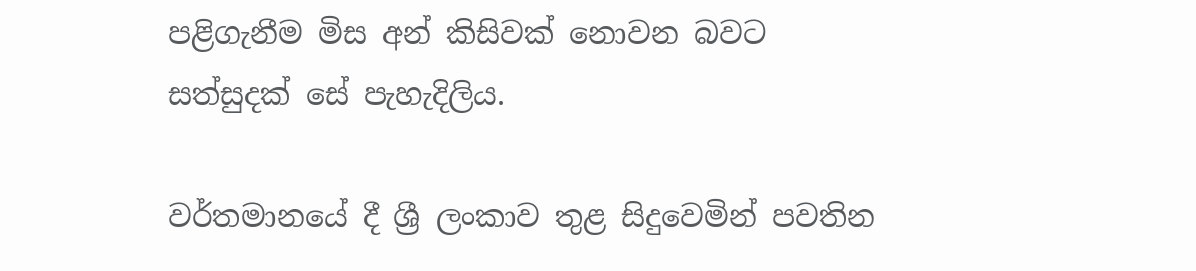පළිගැනීම මිස අන් කිසිවක් නොවන බවට සත්සුදක් සේ පැහැදිලිය.

වර්තමානයේ දී ශ්‍රී ලංකාව තුළ සිදුවෙමින් පවතින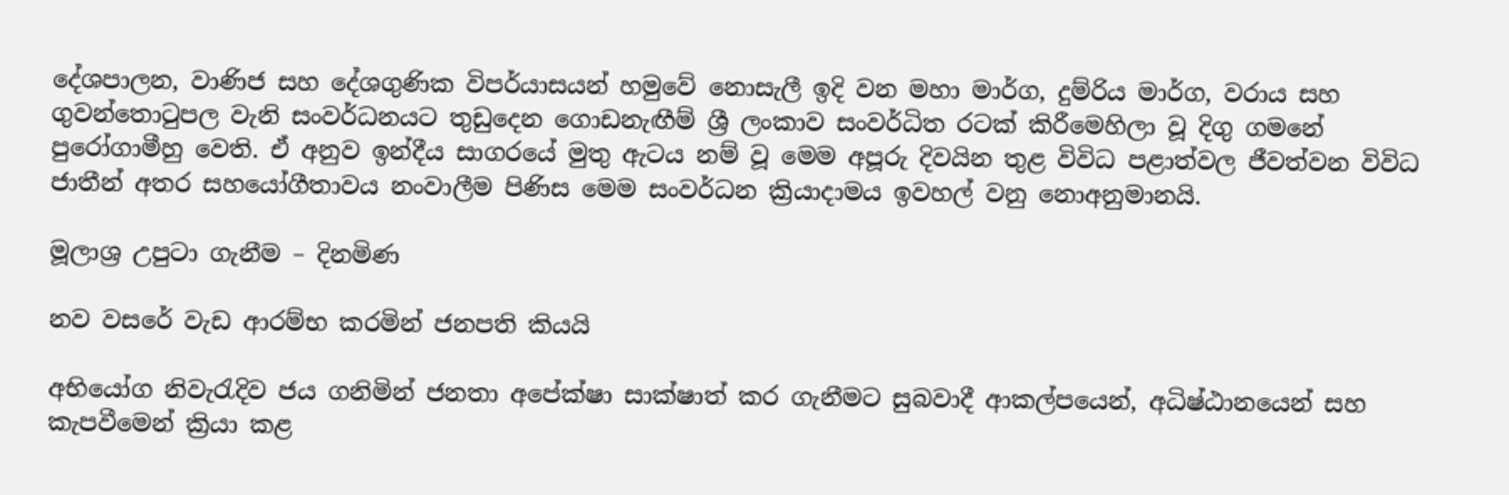දේශපාලන, වාණිජ සහ දේශගුණික විපර්යාසයන් හමුවේ නොසැලී ඉදි වන මහා මාර්ග, දුම්රිය මාර්ග, වරාය සහ ගුවන්තොටුපල වැනි සංවර්ධනයට තුඩුදෙන ගොඩනැඟීම් ශ්‍රී ලංකාව සංවර්ධිත රටක් කිරීමෙහිලා වූ දිගු ගමනේ පුරෝගාමීහු වෙති. ඒ අනුව ඉන්දීය සාගරයේ මුතු ඇටය නම් වූ මෙම අපූරු දිවයින තුළ විවිධ පළාත්වල ජීවත්වන විවිධ ජාතීන් අතර සහයෝගීතාවය නංවාලීම පිණිස මෙම සංවර්ධන ක්‍රියාදාමය ඉවහල් වනු නොඅනුමානයි.

මූලාශ්‍ර උපුටා ගැනීම – දිනමිණ

නව වසරේ වැඩ ආරම්භ කරමින් ජනපති කියයි

අභියෝග නිවැරැදිව ජය ගනිමින් ජනතා අපේක්ෂා සාක්ෂාත් කර ගැනීමට සුබවාදී ආකල්පයෙන්, අධිෂ්ඨානයෙන් සහ කැපවීමෙන් ක්‍රියා කළ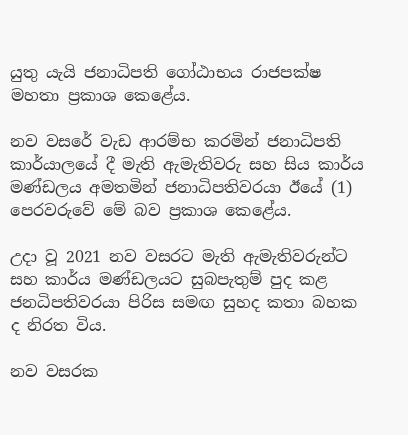යුතු යැයි ජනාධිපති ගෝඨාභය රාජපක්ෂ මහතා ප්‍රකාශ කෙළේය.

නව වසරේ වැඩ ආරම්භ කරමින් ජනාධිපති කාර්යාලයේ දී මැති ඇමැතිවරු සහ සිය කාර්ය මණ්ඩලය අමතමින් ජනාධිපතිවරයා ඊයේ (1) පෙරවරුවේ මේ බව ප්‍රකාශ කෙළේය.

උදා වූ 2021 නව වසරට මැති ඇමැතිවරුන්ට සහ කාර්ය මණ්ඩලයට සුබපැතුම් පුද කළ ජනධිපතිවරයා පිරිස සමඟ සුහද කතා බහක ද නිරත විය.

නව වසරක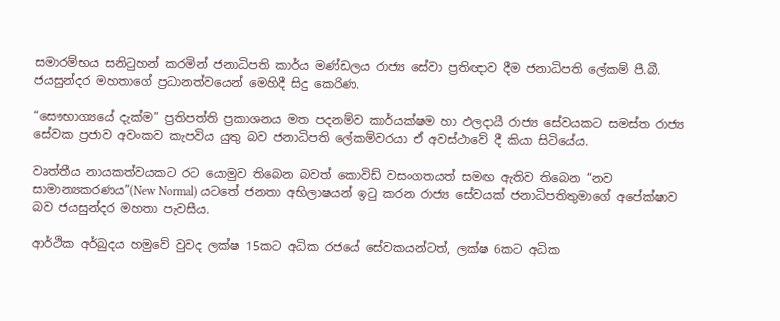සමාරම්භය සනිටුහන් කරමින් ජනාධිපති කාර්ය මණ්ඩලය රාජ්‍ය සේවා ප්‍රතිඥාව දීම ජනාධිපති ලේකම් පී.බී. ජයසුන්දර මහතාගේ ප්‍රධානත්වයෙන් මෙහිදී සිදු කෙරිණ.

“සෞභාග්‍යයේ දැක්ම” ප්‍රතිපත්ති ප්‍රකාශනය මත පදනම්ව කාර්යක්ෂම හා ඵලදායී රාජ්‍ය සේවයකට සමස්ත රාජ්‍ය සේවක ප්‍රජාව අවංකව කැපවිය යුතු බව ජනාධිපති ලේකම්වරයා ඒ අවස්ථාවේ දී කියා සිටියේය.

වෘත්තීය නායකත්වයකට රට යොමුව තිබෙන බවත් කොවිඩ් වසංගතයත් සමඟ ඇතිව තිබෙන “නව සාමාන්‍යකරණය”(New Normal) යටතේ ජනතා අභිලාෂයන් ඉටු කරන රාජ්‍ය සේවයක් ජනාධිපතිතුමාගේ අපේක්ෂාව බව ජයසුන්දර මහතා පැවසීය.

ආර්ථික අර්බුදය හමුවේ වුවද ලක්ෂ 15කට අධික රජයේ සේවකයන්ටත්, ලක්ෂ 6කට අධික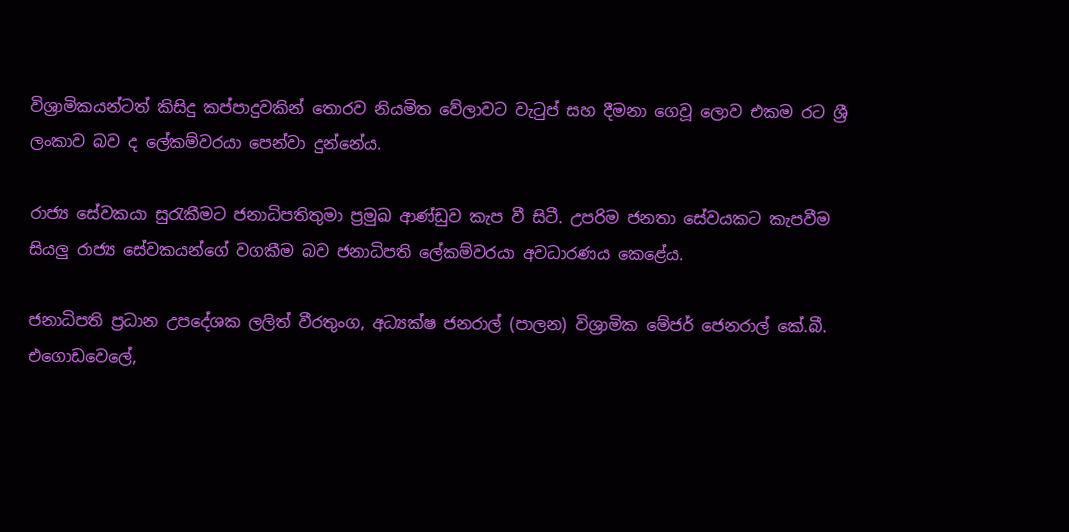විශ්‍රාමිකයන්ටත් කිසිදු කප්පාදුවකින් තොරව නියමිත වේලාවට වැටුප් සහ දීමනා ගෙවූ ලොව එකම රට ශ්‍රී ලංකාව බව ද ලේකම්වරයා පෙන්වා දුන්නේය.

රාජ්‍ය සේවකයා සුරැකීමට ජනාධිපතිතුමා ප්‍රමුඛ ආණ්ඩුව කැප වී සිටී. උපරිම ජනතා සේවයකට කැපවීම සියලු රාජ්‍ය සේවකයන්ගේ වගකීම බව ජනාධිපති ලේකම්වරයා අවධාරණය කෙළේය.

ජනාධිපති ප්‍රධාන උපදේශක ලලිත් වීරතුංග, අධ්‍යක්ෂ ජනරාල් (පාලන) විශ්‍රාමික මේජර් ජෙනරාල් කේ.බී. එගොඩවෙලේ,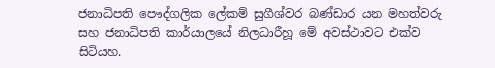ජනාධිපති පෞද්ගලික ලේකම් සුගීශ්වර බණ්ඩාර යන මහත්වරු සහ ජනාධිපති කාර්යාලයේ නිලධාරීහූ මේ අවස්ථාවට එක්ව සිටියහ.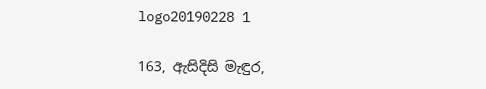logo20190228 1

163, ඇසිදිසි මැඳුර,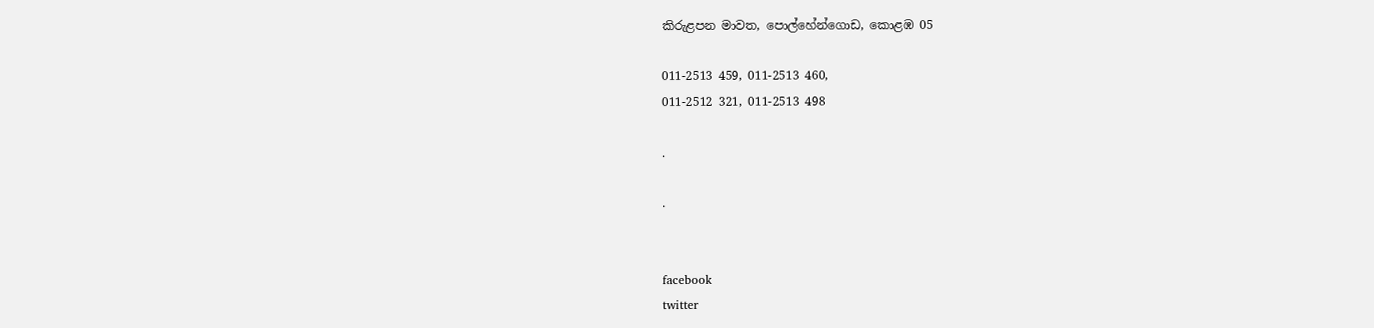කිරුළපන මාවත, පොල්හේන්ගොඩ, කොළඹ 05

011-2513 459, 011-2513 460,
011-2512 321, 011-2513 498

.

.


facebook
twitter